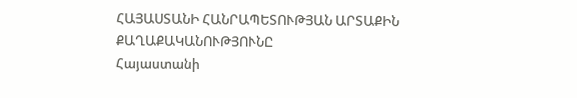ՀԱՅԱՍՏԱՆԻ ՀԱՆՐԱՊԵՏՈՒԹՅԱՆ ԱՐՏԱՔԻՆ ՔԱՂԱՔԱԿԱՆՈՒԹՅՈՒՆԸ
Հայաստանի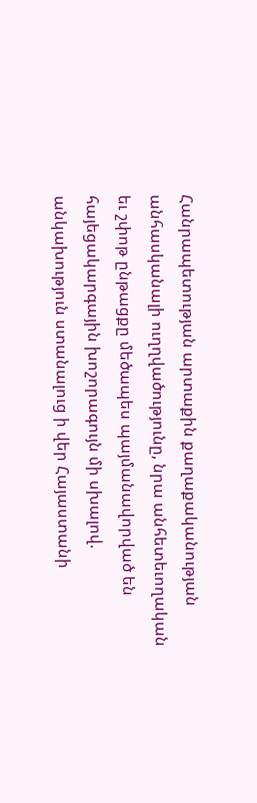Հանրապետության արտաքին քաղաքականության անհասկանալի ուղղվածությունը, նրա անհետեւողական եւ շփոթ ընթացքը մեծապես պայմանավորված են հայեցակարգային խոշորագույն մի սխալով. անկախություն ստանալուց ի վեր Հայաստանի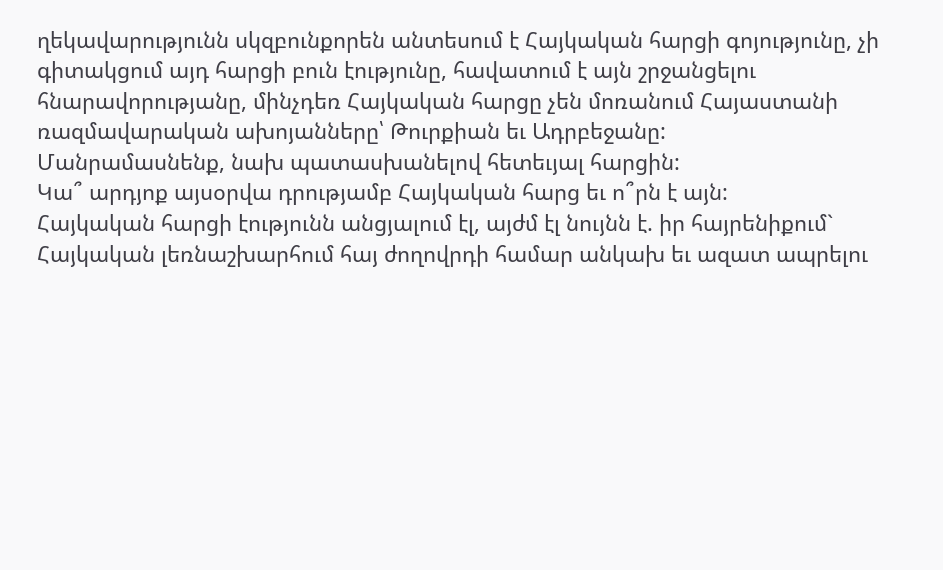ղեկավարությունն սկզբունքորեն անտեսում է Հայկական հարցի գոյությունը, չի գիտակցում այդ հարցի բուն էությունը, հավատում է այն շրջանցելու հնարավորությանը, մինչդեռ Հայկական հարցը չեն մոռանում Հայաստանի ռազմավարական ախոյանները՝ Թուրքիան եւ Ադրբեջանը:
Մանրամասնենք, նախ պատասխանելով հետեւյալ հարցին:
Կա՞ արդյոք այսօրվա դրությամբ Հայկական հարց եւ ո՞րն է այն:
Հայկական հարցի էությունն անցյալում էլ, այժմ էլ նույնն է. իր հայրենիքում` Հայկական լեռնաշխարհում հայ ժողովրդի համար անկախ եւ ազատ ապրելու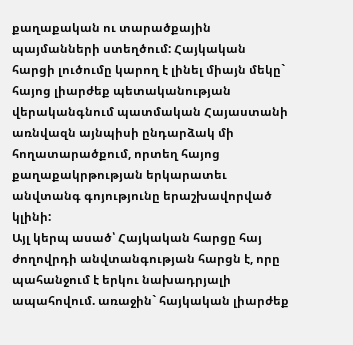քաղաքական ու տարածքային պայմանների ստեղծում: Հայկական հարցի լուծումը կարող է լինել միայն մեկը` հայոց լիարժեք պետականության վերականգնում պատմական Հայաստանի առնվազն այնպիսի ընդարձակ մի հողատարածքում, որտեղ հայոց քաղաքակրթության երկարատեւ անվտանգ գոյությունը երաշխավորված կլինի:
Այլ կերպ ասած՝ Հայկական հարցը հայ ժողովրդի անվտանգության հարցն է, որը պահանջում է երկու նախադրյալի ապահովում. առաջին` հայկական լիարժեք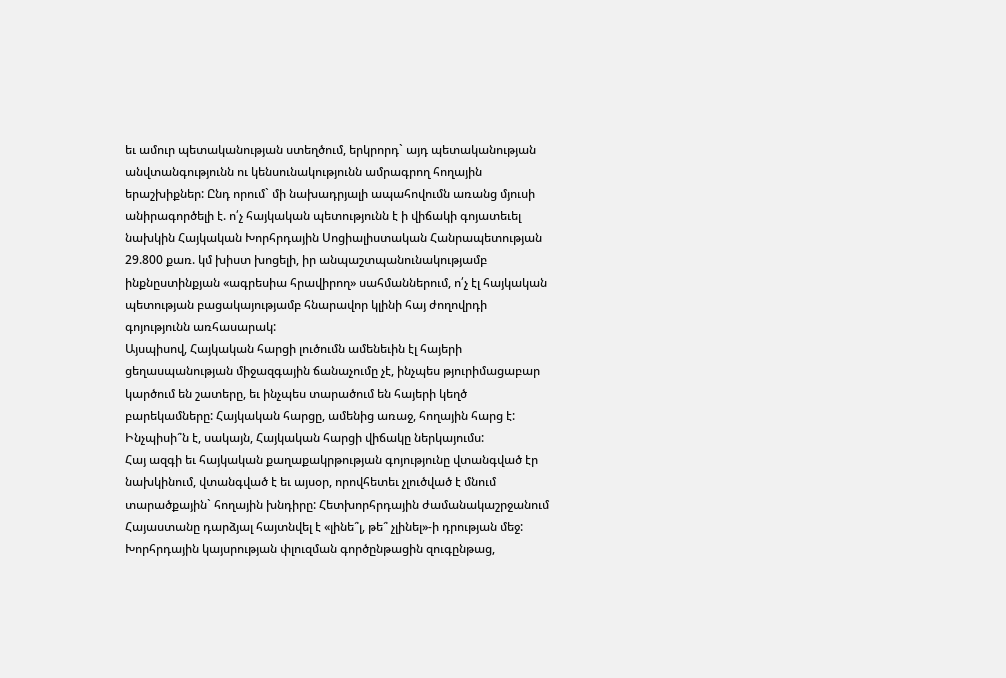եւ ամուր պետականության ստեղծում, երկրորդ` այդ պետականության անվտանգությունն ու կենսունակությունն ամրագրող հողային երաշխիքներ: Ընդ որում` մի նախադրյալի ապահովումն առանց մյուսի անիրագործելի է. ո՛չ հայկական պետությունն է ի վիճակի գոյատեւել նախկին Հայկական Խորհրդային Սոցիալիստական Հանրապետության 29.800 քառ. կմ խիստ խոցելի, իր անպաշտպանունակությամբ ինքնըստինքյան «ագրեսիա հրավիրող» սահմաններում, ո՛չ էլ հայկական պետության բացակայությամբ հնարավոր կլինի հայ ժողովրդի գոյությունն առհասարակ:
Այսպիսով, Հայկական հարցի լուծումն ամենեւին էլ հայերի ցեղասպանության միջազգային ճանաչումը չէ, ինչպես թյուրիմացաբար կարծում են շատերը, եւ ինչպես տարածում են հայերի կեղծ բարեկամները: Հայկական հարցը, ամենից առաջ, հողային հարց է:
Ինչպիսի՞ն է, սակայն, Հայկական հարցի վիճակը ներկայումս:
Հայ ազգի եւ հայկական քաղաքակրթության գոյությունը վտանգված էր նախկինում, վտանգված է եւ այսօր, որովհետեւ չլուծված է մնում տարածքային` հողային խնդիրը: Հետխորհրդային ժամանակաշրջանում Հայաստանը դարձյալ հայտնվել է «լինե՞լ, թե՞ չլինել»-ի դրության մեջ: Խորհրդային կայսրության փլուզման գործընթացին զուգընթաց,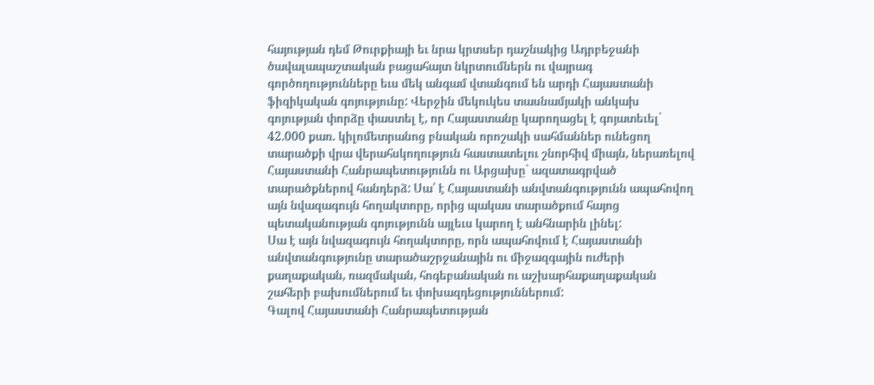հայության դեմ Թուրքիայի եւ նրա կրտսեր դաշնակից Ադրբեջանի ծավալապաշտական բացահայտ նկրտումներն ու վայրագ գործողությունները եւս մեկ անգամ վտանգում են արդի Հայաստանի ֆիզիկական գոյությունը: Վերջին մեկուկես տասնամյակի անկախ գոյության փորձը փաստել է, որ Հայաստանը կարողացել է գոյատեւել` 42.000 քառ. կիլոմետրանոց բնական որոշակի սահմաններ ունեցող տարածքի վրա վերահսկողություն հաստատելու շնորհիվ միայն, ներառելով Հայաստանի Հանրապետությունն ու Արցախը` ազատագրված տարածքներով հանդերձ: Սա՛ է Հայաստանի անվտանգությունն ապահովող այն նվազագույն հողակտորը, որից պակաս տարածքում հայոց պետականության գոյությունն այլեւս կարող է անհնարին լինել:
Սա է այն նվազագույն հողակտորը, որն ապահովում է Հայաստանի անվտանգությունը տարածաշրջանային ու միջազգային ուժերի քաղաքական, ռազմական, հոգեբանական ու աշխարհաքաղաքական շահերի բախումներում եւ փոխազդեցություններում:
Գալով Հայաստանի Հանրապետության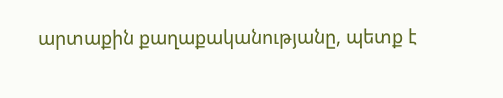արտաքին քաղաքականությանը, պետք է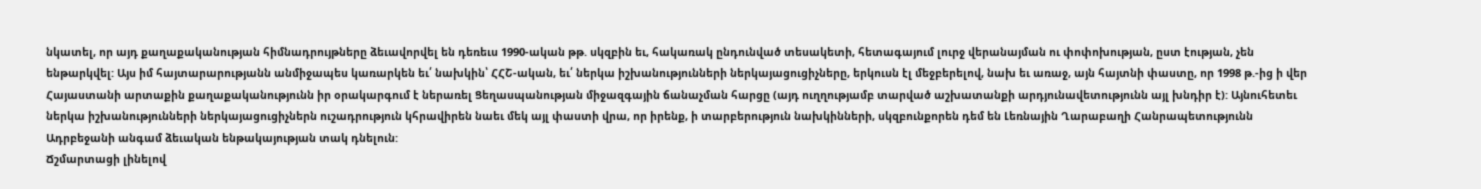նկատել, որ այդ քաղաքականության հիմնադրույթները ձեւավորվել են դեռեւս 1990-ական թթ. սկզբին եւ, հակառակ ընդունված տեսակետի, հետագայում լուրջ վերանայման ու փոփոխության, ըստ էության, չեն ենթարկվել: Այս իմ հայտարարությանն անմիջապես կառարկեն եւ՛ նախկին՝ ՀՀՇ-ական, եւ՛ ներկա իշխանությունների ներկայացուցիչները, երկուսն էլ մեջբերելով, նախ եւ առաջ, այն հայտնի փաստը, որ 1998 թ.-ից ի վեր Հայաստանի արտաքին քաղաքականությունն իր օրակարգում է ներառել Ցեղասպանության միջազգային ճանաչման հարցը (այդ ուղղությամբ տարված աշխատանքի արդյունավետությունն այլ խնդիր է): Այնուհետեւ ներկա իշխանությունների ներկայացուցիչներն ուշադրություն կհրավիրեն նաեւ մեկ այլ փաստի վրա, որ իրենք, ի տարբերություն նախկինների, սկզբունքորեն դեմ են Լեռնային Ղարաբաղի Հանրապետությունն Ադրբեջանի անգամ ձեւական ենթակայության տակ դնելուն:
Ճշմարտացի լինելով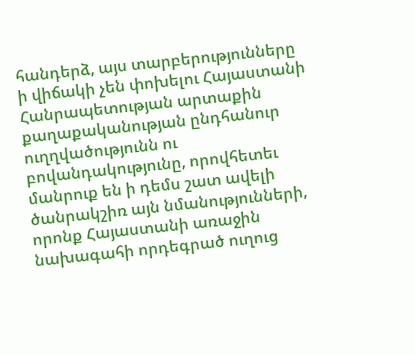հանդերձ, այս տարբերությունները ի վիճակի չեն փոխելու Հայաստանի Հանրապետության արտաքին քաղաքականության ընդհանուր ուղղվածությունն ու բովանդակությունը, որովհետեւ մանրուք են ի դեմս շատ ավելի ծանրակշիռ այն նմանությունների, որոնք Հայաստանի առաջին նախագահի որդեգրած ուղուց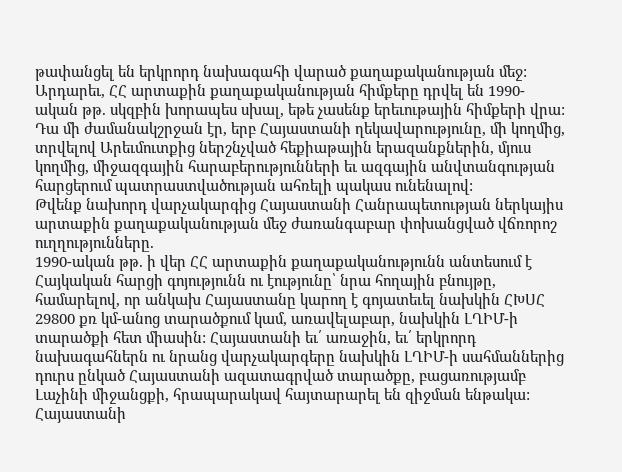թափանցել են երկրորդ նախագահի վարած քաղաքականության մեջ:
Արդարեւ, ՀՀ արտաքին քաղաքականության հիմքերը դրվել են 1990-ական թթ. սկզբին խորապես սխալ, եթե չասենք երեւութային հիմքերի վրա: Դա մի ժամանակշրջան էր, երբ Հայաստանի ղեկավարությունը, մի կողմից, տրվելով Արեւմուտքից ներշնչված հեքիաթային երազանքներին, մյուս կողմից, միջազգային հարաբերությունների եւ ազգային անվտանգության հարցերում պատրաստվածության ահռելի պակաս ունենալով:
Թվենք նախորդ վարչակարգից Հայաստանի Հանրապետության ներկայիս արտաքին քաղաքականության մեջ ժառանգաբար փոխանցված վճռորոշ ուղղությունները.
1990-ական թթ. ի վեր ՀՀ արտաքին քաղաքականությունն անտեսում է Հայկական հարցի գոյությունն ու էությունը՝ նրա հողային բնույթը, համարելով, որ անկախ Հայաստանը կարող է գոյատեւել նախկին ՀԽՍՀ 29800 քռ կմ-անոց տարածքում կամ, առավելաբար, նախկին ԼՂԻՄ-ի տարածքի հետ միասին: Հայաստանի եւ՛ առաջին, եւ՛ երկրորդ նախագահներն ու նրանց վարչակարգերը նախկին ԼՂԻՄ-ի սահմաններից դուրս ընկած Հայաստանի ազատագրված տարածքը, բացառությամբ Լաչինի միջանցքի, հրապարակավ հայտարարել են զիջման ենթակա:
Հայաստանի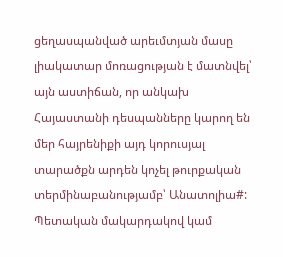ցեղասպանված արեւմտյան մասը լիակատար մոռացության է մատնվել՝ այն աստիճան, որ անկախ Հայաստանի դեսպանները կարող են մեր հայրենիքի այդ կորուսյալ տարածքն արդեն կոչել թուրքական տերմինաբանությամբ՝ Անատոլիա#: Պետական մակարդակով կամ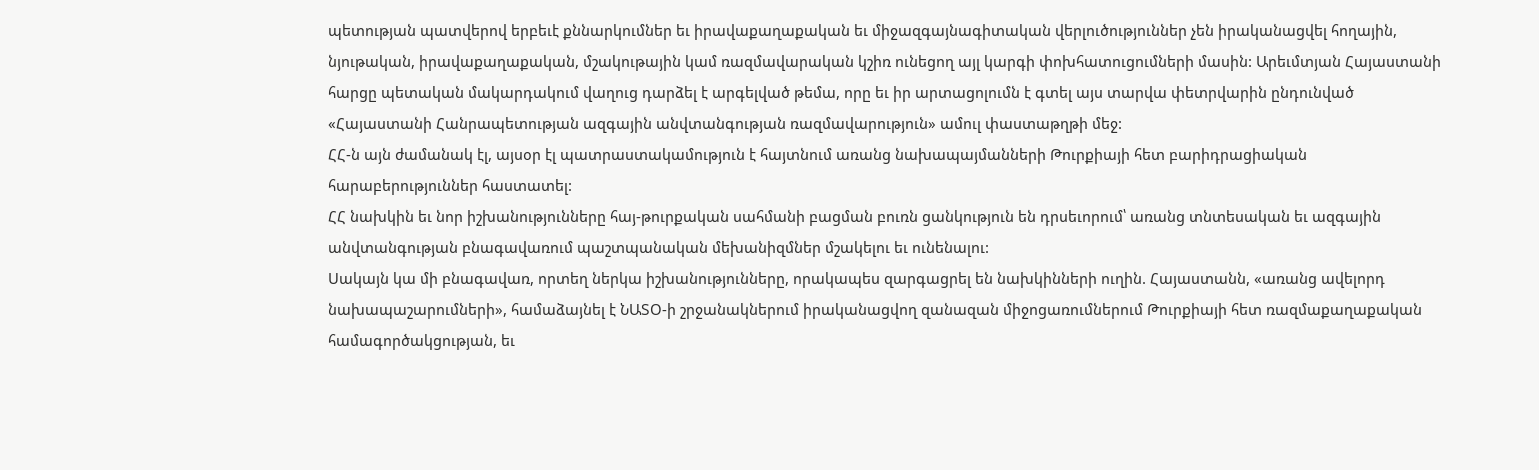պետության պատվերով երբեւէ քննարկումներ եւ իրավաքաղաքական եւ միջազգայնագիտական վերլուծություններ չեն իրականացվել հողային, նյութական, իրավաքաղաքական, մշակութային կամ ռազմավարական կշիռ ունեցող այլ կարգի փոխհատուցումների մասին: Արեւմտյան Հայաստանի հարցը պետական մակարդակում վաղուց դարձել է արգելված թեմա, որը եւ իր արտացոլումն է գտել այս տարվա փետրվարին ընդունված «Հայաստանի Հանրապետության ազգային անվտանգության ռազմավարություն» ամուլ փաստաթղթի մեջ:
ՀՀ-ն այն ժամանակ էլ, այսօր էլ պատրաստակամություն է հայտնում առանց նախապայմանների Թուրքիայի հետ բարիդրացիական հարաբերություններ հաստատել:
ՀՀ նախկին եւ նոր իշխանությունները հայ-թուրքական սահմանի բացման բուռն ցանկություն են դրսեւորում՝ առանց տնտեսական եւ ազգային անվտանգության բնագավառում պաշտպանական մեխանիզմներ մշակելու եւ ունենալու:
Սակայն կա մի բնագավառ, որտեղ ներկա իշխանությունները, որակապես զարգացրել են նախկինների ուղին. Հայաստանն, «առանց ավելորդ նախապաշարումների», համաձայնել է ՆԱՏՕ-ի շրջանակներում իրականացվող զանազան միջոցառումներում Թուրքիայի հետ ռազմաքաղաքական համագործակցության, եւ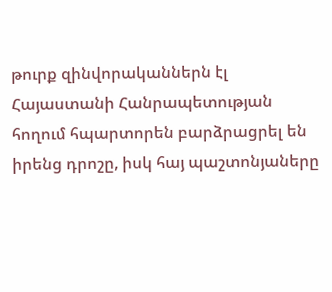թուրք զինվորականներն էլ Հայաստանի Հանրապետության հողում հպարտորեն բարձրացրել են իրենց դրոշը, իսկ հայ պաշտոնյաները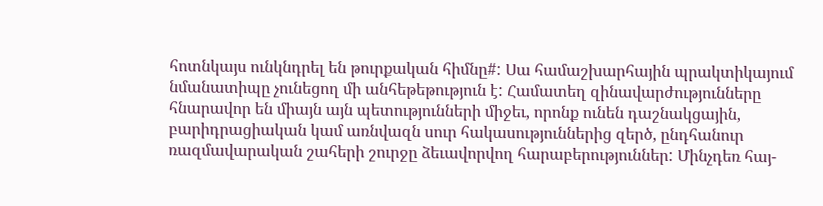հոտնկայս ունկնդրել են թուրքական հիմնը#: Սա համաշխարհային պրակտիկայում նմանատիպը չունեցող մի անհեթեթություն է: Համատեղ զինավարժությունները հնարավոր են միայն այն պետությունների միջեւ, որոնք ունեն դաշնակցային, բարիդրացիական կամ առնվազն սուր հակասություններից զերծ, ընդհանուր ռազմավարական շահերի շուրջը ձեւավորվող հարաբերություններ: Մինչդեռ հայ-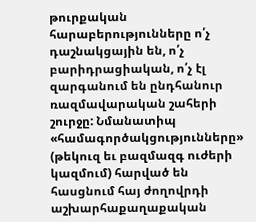թուրքական հարաբերությունները ո՛չ դաշնակցային են, ո՛չ բարիդրացիական, ո՛չ էլ զարգանում են ընդհանուր ռազմավարական շահերի շուրջը: Նմանատիպ «համագործակցությունները» (թեկուզ եւ բազմազգ ուժերի կազմում) հարված են հասցնում հայ ժողովրդի աշխարհաքաղաքական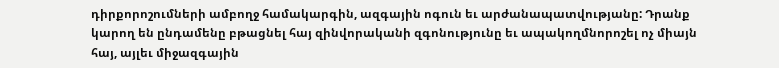դիրքորոշումների ամբողջ համակարգին, ազգային ոգուն եւ արժանապատվությանը: Դրանք կարող են ընդամենը բթացնել հայ զինվորականի զգոնությունը եւ ապակողմնորոշել ոչ միայն հայ, այլեւ միջազգային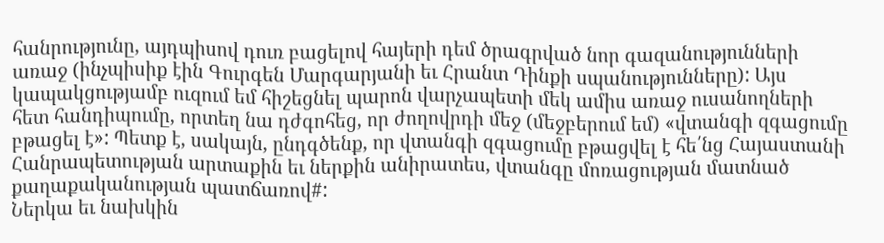հանրությունը, այդպիսով դուռ բացելով հայերի դեմ ծրագրված նոր գազանությունների առաջ (ինչպիսիք էին Գուրգեն Մարգարյանի եւ Հրանտ Դինքի սպանությունները): Այս կապակցությամբ ուզում եմ հիշեցնել պարոն վարչապետի մեկ ամիս առաջ ուսանողների հետ հանդիպումը, որտեղ նա դժգոհեց, որ ժողովրդի մեջ (մեջբերում եմ) «վտանգի զգացումը բթացել է»: Պետք է, սակայն, ընդգծենք, որ վտանգի զգացումը բթացվել է հե՛նց Հայաստանի Հանրապետության արտաքին եւ ներքին անիրատես, վտանգը մոռացության մատնած քաղաքականության պատճառով#:
Ներկա եւ նախկին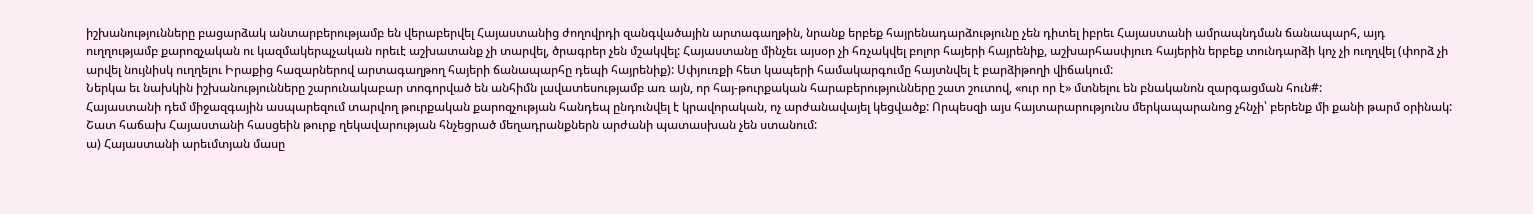իշխանությունները բացարձակ անտարբերությամբ են վերաբերվել Հայաստանից ժողովրդի զանգվածային արտագաղթին, նրանք երբեք հայրենադարձությունը չեն դիտել իբրեւ Հայաստանի ամրապնդման ճանապարհ, այդ ուղղությամբ քարոզչական ու կազմակերպչական որեւէ աշխատանք չի տարվել, ծրագրեր չեն մշակվել: Հայաստանը մինչեւ այսօր չի հռչակվել բոլոր հայերի հայրենիք, աշխարհասփյուռ հայերին երբեք տունդարձի կոչ չի ուղղվել (փորձ չի արվել նույնիսկ ուղղելու Իրաքից հազարներով արտագաղթող հայերի ճանապարհը դեպի հայրենիք): Սփյուռքի հետ կապերի համակարգումը հայտնվել է բարձիթողի վիճակում:
Ներկա եւ նախկին իշխանությունները շարունակաբար տոգորված են անհիմն լավատեսությամբ առ այն, որ հայ-թուրքական հարաբերությունները շատ շուտով, «ուր որ է» մտնելու են բնականոն զարգացման հուն#:
Հայաստանի դեմ միջազգային ասպարեզում տարվող թուրքական քարոզչության հանդեպ ընդունվել է կրավորական, ոչ արժանավայել կեցվածք: Որպեսզի այս հայտարարությունս մերկապարանոց չհնչի՝ բերենք մի քանի թարմ օրինակ:
Շատ հաճախ Հայաստանի հասցեին թուրք ղեկավարության հնչեցրած մեղադրանքներն արժանի պատասխան չեն ստանում:
ա) Հայաստանի արեւմտյան մասը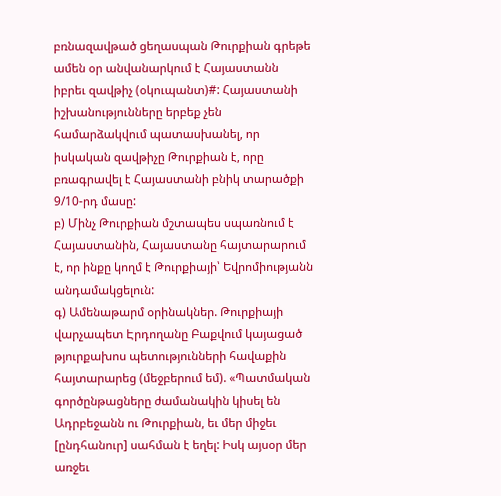բռնազավթած ցեղասպան Թուրքիան գրեթե ամեն օր անվանարկում է Հայաստանն իբրեւ զավթիչ (օկուպանտ)#: Հայաստանի իշխանությունները երբեք չեն համարձակվում պատասխանել, որ իսկական զավթիչը Թուրքիան է, որը բռագրավել է Հայաստանի բնիկ տարածքի 9/10-րդ մասը:
բ) Մինչ Թուրքիան մշտապես սպառնում է Հայաստանին, Հայաստանը հայտարարում է, որ ինքը կողմ է Թուրքիայի՝ Եվրոմիությանն անդամակցելուն:
գ) Ամենաթարմ օրինակներ. Թուրքիայի վարչապետ Էրդողանը Բաքվում կայացած թյուրքախոս պետությունների հավաքին հայտարարեց (մեջբերում եմ). «Պատմական գործընթացները ժամանակին կիսել են Ադրբեջանն ու Թուրքիան, եւ մեր միջեւ [ընդհանուր] սահման է եղել: Իսկ այսօր մեր առջեւ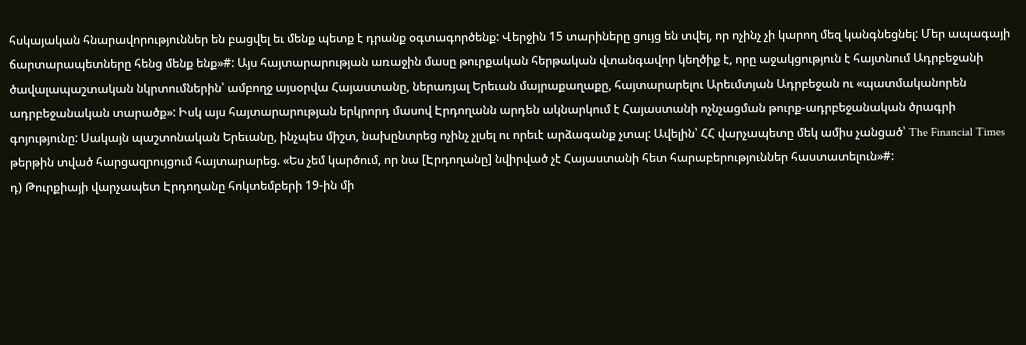հսկայական հնարավորություններ են բացվել եւ մենք պետք է դրանք օգտագործենք: Վերջին 15 տարիները ցույց են տվել, որ ոչինչ չի կարող մեզ կանգնեցնել: Մեր ապագայի ճարտարապետները հենց մենք ենք»#: Այս հայտարարության առաջին մասը թուրքական հերթական վտանգավոր կեղծիք է, որը աջակցություն է հայտնում Ադրբեջանի ծավալապաշտական նկրտումներին՝ ամբողջ այսօրվա Հայաստանը, ներառյալ Երեւան մայրաքաղաքը, հայտարարելու Արեւմտյան Ադրբեջան ու «պատմականորեն ադրբեջանական տարածք»: Իսկ այս հայտարարության երկրորդ մասով Էրդողանն արդեն ակնարկում է Հայաստանի ոչնչացման թուրք-ադրբեջանական ծրագրի գոյությունը: Սակայն պաշտոնական Երեւանը, ինչպես միշտ, նախընտրեց ոչինչ չլսել ու որեւէ արձագանք չտալ: Ավելին՝ ՀՀ վարչապետը մեկ ամիս չանցած՝ The Financial Times թերթին տված հարցազրույցում հայտարարեց. «Ես չեմ կարծում, որ նա [Էրդողանը] նվիրված չէ Հայաստանի հետ հարաբերություններ հաստատելուն»#:
դ) Թուրքիայի վարչապետ Էրդողանը հոկտեմբերի 19-ին մի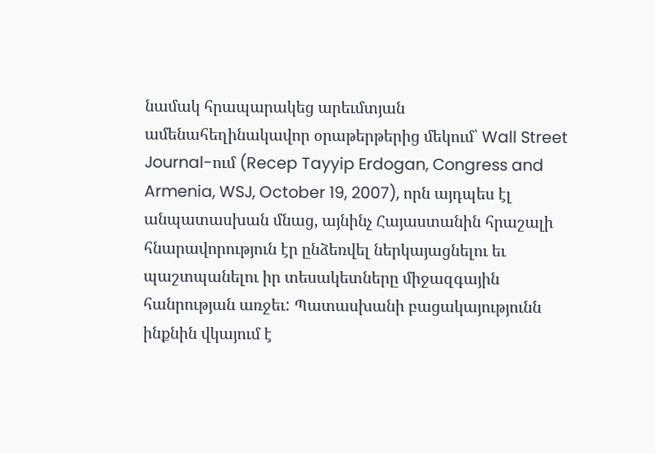նամակ հրապարակեց արեւմտյան ամենահեղինակավոր օրաթերթերից մեկում՝ Wall Street Journal-ում (Recep Tayyip Erdogan, Congress and Armenia, WSJ, October 19, 2007), որն այդպես էլ անպատասխան մնաց, այնինչ Հայաստանին հրաշալի հնարավորություն էր ընձեռվել ներկայացնելու եւ պաշտպանելու իր տեսակետները միջազգային հանրության առջեւ: Պատասխանի բացակայությունն ինքնին վկայում է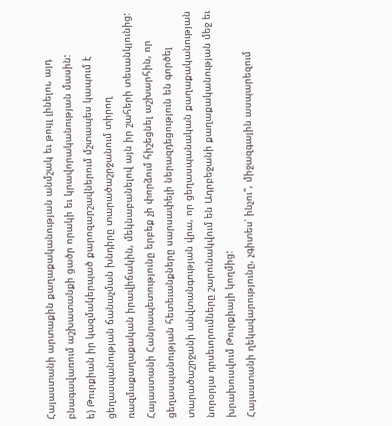Հայաստանի արտաքին քաղաքականության անմշակ եւ թույլ լինելու, այդ բնագավառում աշխատանքի ցածր որակի եւ կրավորականության մասին:
ե) Թուրքիան իր կազմակերպած քարոզարշավներում մշտապես կապում է ցեղասպանության ճանաչման խնդիրը տարածաշրջանում տիրող ռազմաքաղաքական իրավիճակին, մեկնաբանելով այն իր շահերի տեսանկյունից: Հայաստանի Հանրապետությունը երբեք չի փորձում հիշեցնել աշխարհին, որ ցեղասպանության հետեւանքները սարսափելի ներազդեցություն են գործել տարածաշրջանի անվտանգության վրա, որ ցեղասպանական քաղաքականության նորօրյա դրսեւորումները շարունակվում են Ադրբեջանի քաղաքականության մեջ եւ խրախուսվում Թուրքիայի կողմից:
Հայաստանի ղեկավարությունը, չգիտես՝ ինչու՞, միջազգային ասպարեզում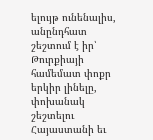ելույթ ունենալիս, անընդհատ շեշտում է իր՝ Թուրքիայի համեմատ փոքր երկիր լինելը, փոխանակ շեշտելու Հայաստանի եւ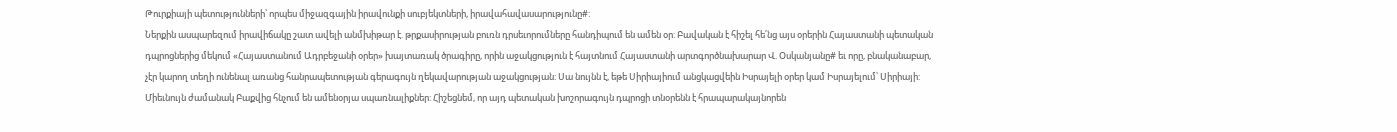Թուրքիայի պետությունների՝ որպես միջազգային իրավունքի սուբյեկտների, իրավահավասարությունը#:
Ներքին ասպարեզում իրավիճակը շատ ավելի անմխիթար է. թրքասիրության բուռն դրսեւորումները հանդիպում են ամեն օր: Բավական է հիշել հե՛նց այս օրերին Հայաստանի պետական դպրոցներից մեկում «Հայաստանում Ադրբեջանի օրեր» խայտառակ ծրագիրը, որին աջակցություն է հայտնում Հայաստանի արտգործնախարար Վ. Օսկանյանը# եւ որը, բնականաբար, չէր կարող տեղի ունենալ առանց հանրապետության գերագույն ղեկավարության աջակցության: Սա նույնն է, եթե Սիրիայիում անցկացվեին Իսրայելի օրեր կամ Իսրայելում՝ Սիրիայի: Միեւնույն ժամանակ Բաքվից հնչում են ամենօրյա սպառնալիքներ: Հիշեցնեմ, որ այդ պետական խոշորագույն դպրոցի տնօրենն է հրապարակայնորեն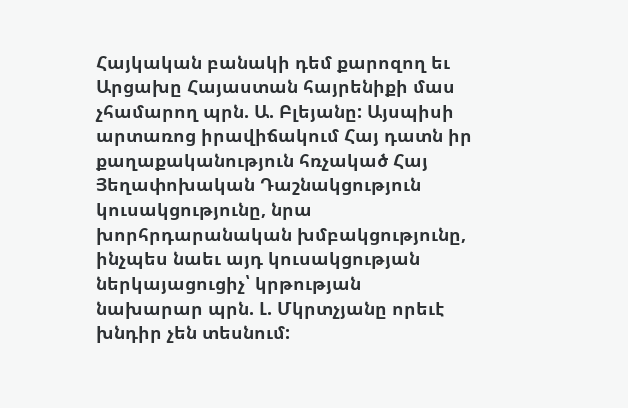Հայկական բանակի դեմ քարոզող եւ Արցախը Հայաստան հայրենիքի մաս չհամարող պրն. Ա. Բլեյանը: Այսպիսի արտառոց իրավիճակում Հայ դատն իր քաղաքականություն հռչակած Հայ Յեղափոխական Դաշնակցություն կուսակցությունը, նրա խորհրդարանական խմբակցությունը, ինչպես նաեւ այդ կուսակցության ներկայացուցիչ՝ կրթության նախարար պրն. Լ. Մկրտչյանը որեւէ խնդիր չեն տեսնում: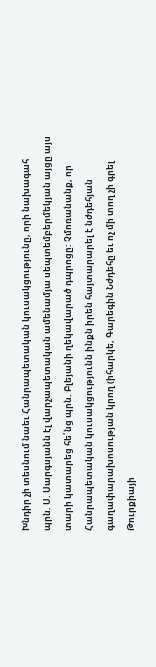Խնդիր չի տեսնում նաեւ Հանրապետական կուսակցությունը, որի նախագահ պրն. Ս. Սարգսյանն էլ վարչապետական ամենամյա սեպտեմբերմեկյան այցը այս տարի կատարեց հե՛նց պրն. Բլեյանի ղեկավարած դպրոցը: Չմոռանանք, որ Հանրապետական կուսակցությունն ինքն իրեն հայտարարել է նժդեհյան գաղափարախոսության կրող (իհարկե, Գարեգին Նժդեհը եւ ոչ մի տող չի գրել Թուրքիայի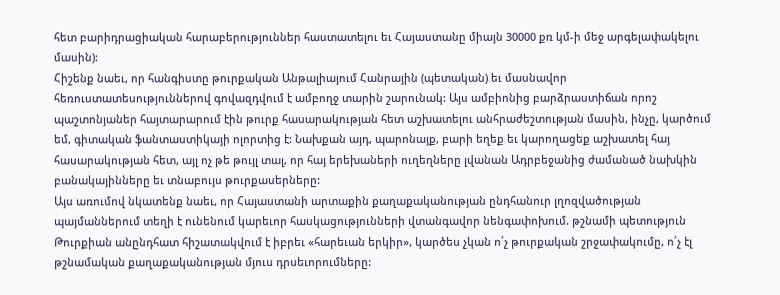հետ բարիդրացիական հարաբերություններ հաստատելու եւ Հայաստանը միայն 30000 քռ կմ-ի մեջ արգելափակելու մասին):
Հիշենք նաեւ, որ հանգիստը թուրքական Անթալիայում Հանրային (պետական) եւ մասնավոր հեռուստատեսություններով գովազդվում է ամբողջ տարին շարունակ: Այս ամբիոնից բարձրաստիճան որոշ պաշտոնյաներ հայտարարում էին թուրք հասարակության հետ աշխատելու անհրաժեշտության մասին, ինչը, կարծում եմ, գիտական ֆանտաստիկայի ոլորտից է: Նախքան այդ, պարոնայք, բարի եղեք եւ կարողացեք աշխատել հայ հասարակության հետ, այլ ոչ թե թույլ տալ, որ հայ երեխաների ուղեղները լվանան Ադրբեջանից ժամանած նախկին բանակայինները եւ տնաբույս թուրքասերները:
Այս առումով նկատենք նաեւ, որ Հայաստանի արտաքին քաղաքականության ընդհանուր լղոզվածության պայմաններում տեղի է ունենում կարեւոր հասկացությունների վտանգավոր նենգափոխում. թշնամի պետություն Թուրքիան անընդհատ հիշատակվում է իբրեւ «հարեւան երկիր», կարծես չկան ո՛չ թուրքական շրջափակումը, ո՛չ էլ թշնամական քաղաքականության մյուս դրսեւորումները: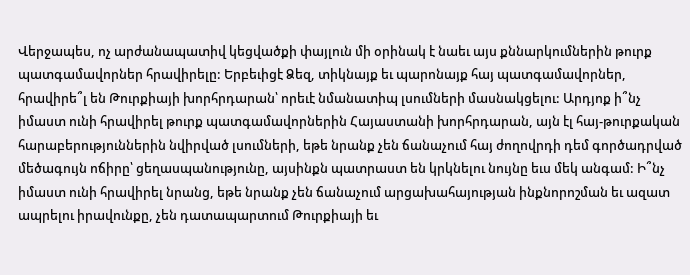Վերջապես, ոչ արժանապատիվ կեցվածքի փայլուն մի օրինակ է նաեւ այս քննարկումներին թուրք պատգամավորներ հրավիրելը: Երբեւիցէ Ձեզ, տիկնայք եւ պարոնայք հայ պատգամավորներ, հրավիրե՞լ են Թուրքիայի խորհրդարան՝ որեւէ նմանատիպ լսումների մասնակցելու: Արդյոք ի՞նչ իմաստ ունի հրավիրել թուրք պատգամավորներին Հայաստանի խորհրդարան, այն էլ հայ-թուրքական հարաբերություններին նվիրված լսումների, եթե նրանք չեն ճանաչում հայ ժողովրդի դեմ գործադրված մեծագույն ոճիրը՝ ցեղասպանությունը, այսինքն պատրաստ են կրկնելու նույնը եւս մեկ անգամ: Ի՞նչ իմաստ ունի հրավիրել նրանց, եթե նրանք չեն ճանաչում արցախահայության ինքնորոշման եւ ազատ ապրելու իրավունքը, չեն դատապարտում Թուրքիայի եւ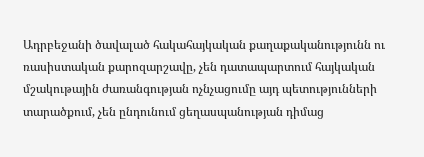Ադրբեջանի ծավալած հակահայկական քաղաքականությունն ու ռասիստական քարոզարշավը, չեն դատապարտում հայկական մշակութային ժառանգության ոչնչացումը այդ պետությունների տարածքում, չեն ընդունում ցեղասպանության դիմաց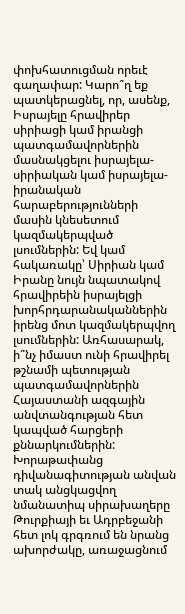փոխհատուցման որեւէ գաղափար: Կարո՞ղ եք պատկերացնել, որ, ասենք, Իսրայելը հրավիրեր սիրիացի կամ իրանցի պատգամավորներին մասնակցելու իսրայելա-սիրիական կամ իսրայելա-իրանական հարաբերությունների մասին կնեսետում կազմակերպված լսումներին: Եվ կամ հակառակը՝ Սիրիան կամ Իրանը նույն նպատակով հրավիրեին իսրայելցի խորհրդարանականներին իրենց մոտ կազմակերպվող լսումներին: Առհասարակ, ի՞նչ իմաստ ունի հրավիրել թշնամի պետության պատգամավորներին Հայաստանի ազգային անվտանգության հետ կապված հարցերի քննարկումներին: Խորաթափանց դիվանագիտության անվան տակ անցկացվող նմանատիպ սիրախաղերը Թուրքիայի եւ Ադրբեջանի հետ լոկ գրգռում են նրանց ախորժակը, առաջացնում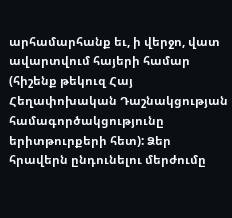արհամարհանք եւ, ի վերջո, վատ ավարտվում հայերի համար (հիշենք թեկուզ Հայ Հեղափոխական Դաշնակցության համագործակցությունը երիտթուրքերի հետ): Ձեր հրավերն ընդունելու մերժումը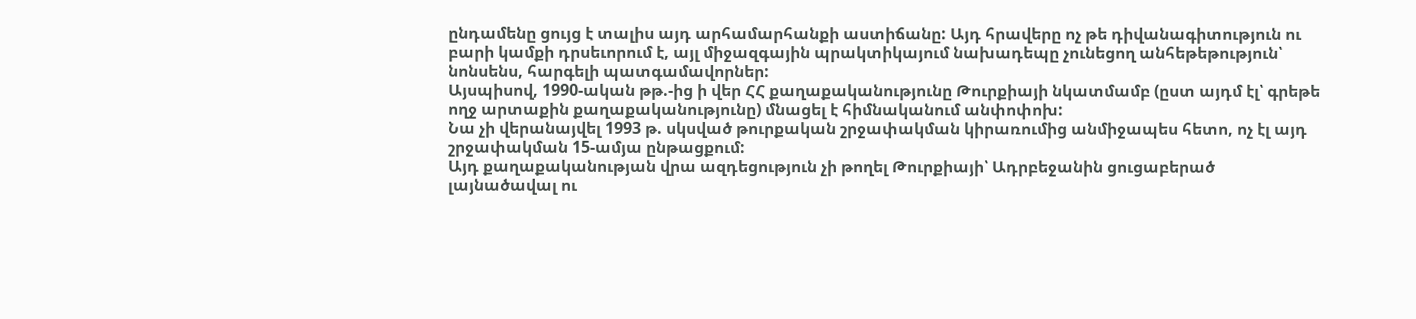ընդամենը ցույց է տալիս այդ արհամարհանքի աստիճանը: Այդ հրավերը ոչ թե դիվանագիտություն ու բարի կամքի դրսեւորում է, այլ միջազգային պրակտիկայում նախադեպը չունեցող անհեթեթություն՝ նոնսենս, հարգելի պատգամավորներ:
Այսպիսով, 1990-ական թթ.-ից ի վեր ՀՀ քաղաքականությունը Թուրքիայի նկատմամբ (ըստ այդմ էլ՝ գրեթե ողջ արտաքին քաղաքականությունը) մնացել է հիմնականում անփոփոխ:
Նա չի վերանայվել 1993 թ. սկսված թուրքական շրջափակման կիրառումից անմիջապես հետո, ոչ էլ այդ շրջափակման 15-ամյա ընթացքում:
Այդ քաղաքականության վրա ազդեցություն չի թողել Թուրքիայի՝ Ադրբեջանին ցուցաբերած լայնածավալ ու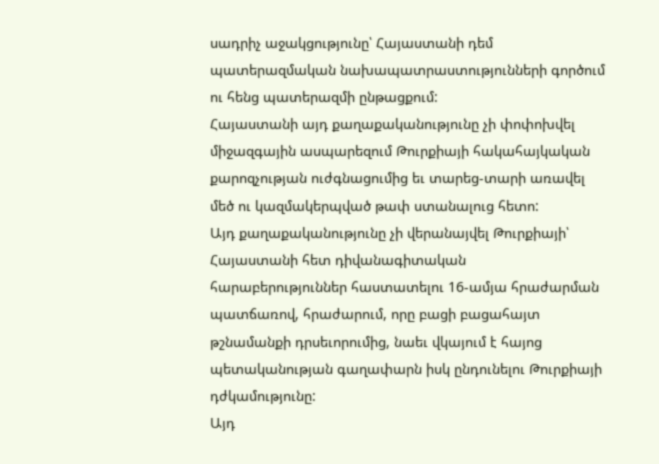սադրիչ աջակցությունը՝ Հայաստանի դեմ պատերազմական նախապատրաստությունների գործում ու հենց պատերազմի ընթացքում:
Հայաստանի այդ քաղաքականությունը չի փոփոխվել միջազգային ասպարեզում Թուրքիայի հակահայկական քարոզչության ուժգնացումից եւ տարեց-տարի առավել մեծ ու կազմակերպված թափ ստանալուց հետո:
Այդ քաղաքականությունը չի վերանայվել Թուրքիայի՝ Հայաստանի հետ դիվանագիտական հարաբերություններ հաստատելու 16-ամյա հրաժարման պատճառով, հրաժարում, որը բացի բացահայտ թշնամանքի դրսեւորումից, նաեւ վկայում է հայոց պետականության գաղափարն իսկ ընդունելու Թուրքիայի դժկամությունը:
Այդ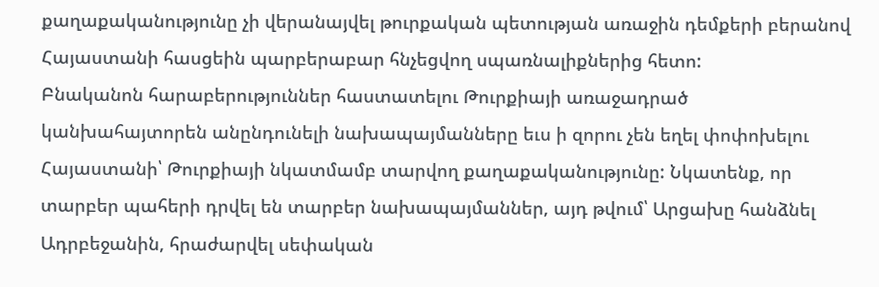քաղաքականությունը չի վերանայվել թուրքական պետության առաջին դեմքերի բերանով Հայաստանի հասցեին պարբերաբար հնչեցվող սպառնալիքներից հետո:
Բնականոն հարաբերություններ հաստատելու Թուրքիայի առաջադրած կանխահայտորեն անընդունելի նախապայմանները եւս ի զորու չեն եղել փոփոխելու Հայաստանի՝ Թուրքիայի նկատմամբ տարվող քաղաքականությունը: Նկատենք, որ տարբեր պահերի դրվել են տարբեր նախապայմաններ, այդ թվում՝ Արցախը հանձնել Ադրբեջանին, հրաժարվել սեփական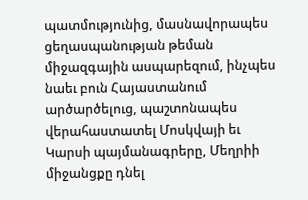պատմությունից, մասնավորապես ցեղասպանության թեման միջազգային ասպարեզում, ինչպես նաեւ բուն Հայաստանում արծարծելուց, պաշտոնապես վերահաստատել Մոսկվայի եւ Կարսի պայմանագրերը, Մեղրիի միջանցքը դնել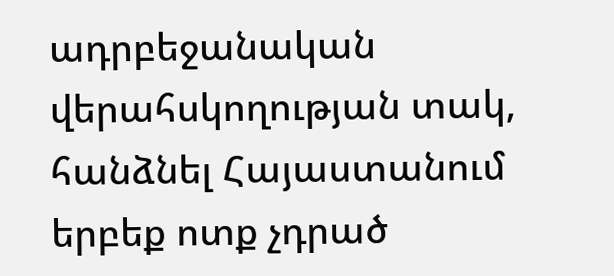ադրբեջանական վերահսկողության տակ, հանձնել Հայաստանում երբեք ոտք չդրած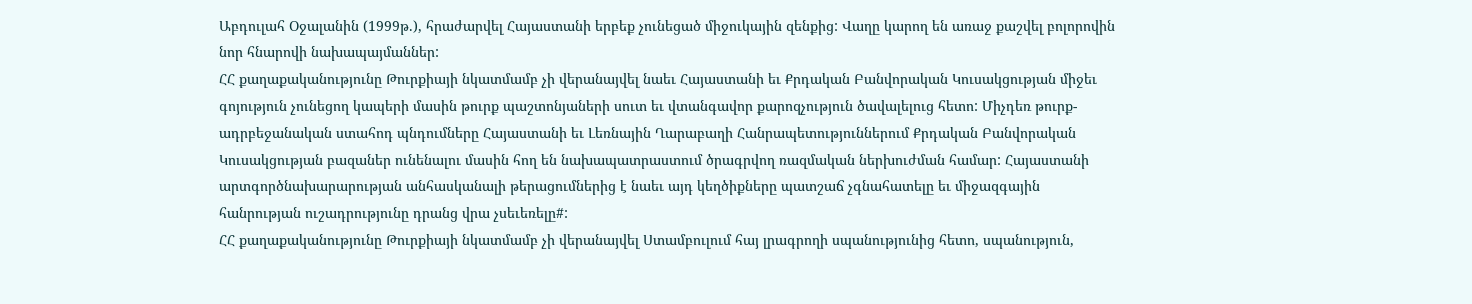Աբդուլահ Օջալանին (1999թ.), հրաժարվել Հայաստանի երբեք չունեցած միջուկային զենքից: Վաղը կարող են առաջ քաշվել բոլորովին նոր հնարովի նախապայմաններ:
ՀՀ քաղաքականությունը Թուրքիայի նկատմամբ չի վերանայվել նաեւ Հայաստանի եւ Քրդական Բանվորական Կուսակցության միջեւ գոյություն չունեցող կապերի մասին թուրք պաշտոնյաների սուտ եւ վտանգավոր քարոզչություն ծավալելուց հետո: Միչդեռ թուրք-ադրբեջանական ստահոդ պնդումները Հայաստանի եւ Լեռնային Ղարաբաղի Հանրապետություններում Քրդական Բանվորական Կուսակցության բազաներ ունենալու մասին հող են նախապատրաստում ծրագրվող ռազմական ներխուժման համար: Հայաստանի արտգործնախարարության անհասկանալի թերացումներից է նաեւ այդ կեղծիքները պատշաճ չգնահատելը եւ միջազգային հանրության ուշադրությունը դրանց վրա չսեւեռելը#:
ՀՀ քաղաքականությունը Թուրքիայի նկատմամբ չի վերանայվել Ստամբուլում հայ լրագրողի սպանությունից հետո, սպանություն,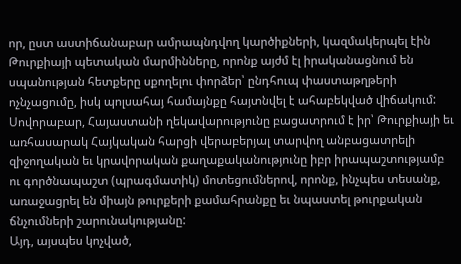որ, ըստ աստիճանաբար ամրապնդվող կարծիքների, կազմակերպել էին Թուրքիայի պետական մարմինները, որոնք այժմ էլ իրականացնում են սպանության հետքերը սքողելու փորձեր՝ ընդհուպ փաստաթղթերի ոչնչացումը, իսկ պոլսահայ համայնքը հայտնվել է ահաբեկված վիճակում:
Սովորաբար, Հայաստանի ղեկավարությունը բացատրում է իր՝ Թուրքիայի եւ առհասարակ Հայկական հարցի վերաբերյալ տարվող անբացատրելի զիջողական եւ կրավորական քաղաքականությունը իբր իրապաշտությամբ ու գործնապաշտ (պրագմատիկ) մոտեցումներով, որոնք, ինչպես տեսանք, առաջացրել են միայն թուրքերի քամահրանքը եւ նպաստել թուրքական ճնչումների շարունակությանը:
Այդ, այսպես կոչված,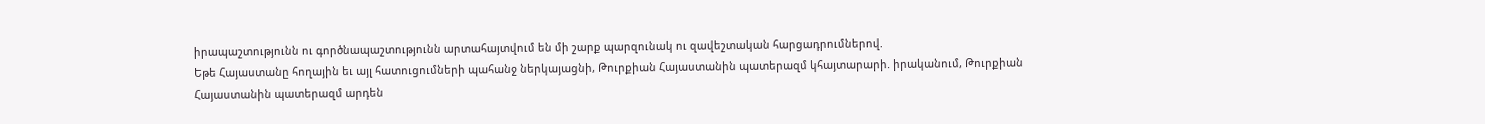իրապաշտությունն ու գործնապաշտությունն արտահայտվում են մի շարք պարզունակ ու զավեշտական հարցադրումներով.
Եթե Հայաստանը հողային եւ այլ հատուցումների պահանջ ներկայացնի, Թուրքիան Հայաստանին պատերազմ կհայտարարի. իրականում, Թուրքիան Հայաստանին պատերազմ արդեն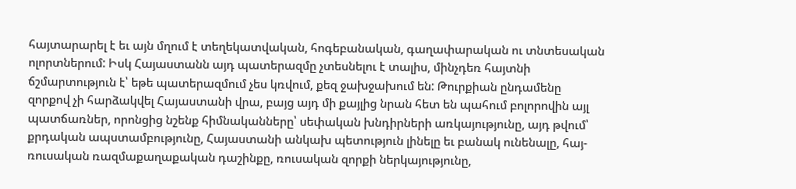հայտարարել է եւ այն մղում է տեղեկատվական, հոգեբանական, գաղափարական ու տնտեսական ոլորտներում: Իսկ Հայաստանն այդ պատերազմը չտեսնելու է տալիս, մինչդեռ հայտնի ճշմարտություն է՝ եթե պատերազմում չես կռվում, քեզ ջախջախում են: Թուրքիան ընդամենը զորքով չի հարձակվել Հայաստանի վրա, բայց այդ մի քայլից նրան հետ են պահում բոլորովին այլ պատճառներ, որոնցից նշենք հիմնականները՝ սեփական խնդիրների առկայությունը, այդ թվում՝ քրդական ապստամբությունը, Հայաստանի անկախ պետություն լինելը եւ բանակ ունենալը, հայ-ռուսական ռազմաքաղաքական դաշինքը, ռուսական զորքի ներկայությունը,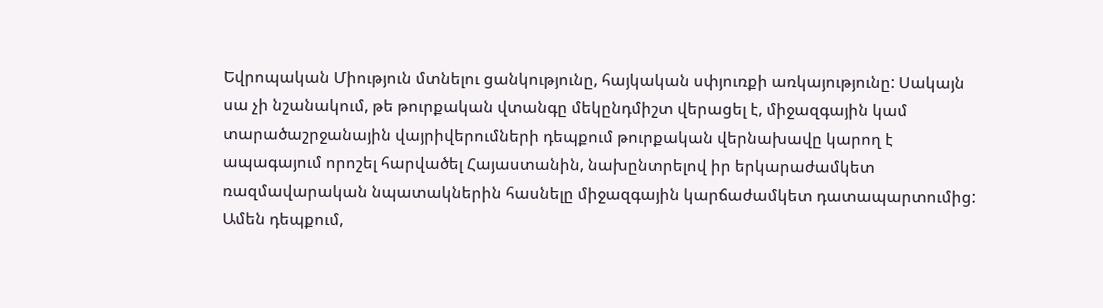Եվրոպական Միություն մտնելու ցանկությունը, հայկական սփյուռքի առկայությունը: Սակայն սա չի նշանակում, թե թուրքական վտանգը մեկընդմիշտ վերացել է, միջազգային կամ տարածաշրջանային վայրիվերումների դեպքում թուրքական վերնախավը կարող է ապագայում որոշել հարվածել Հայաստանին, նախընտրելով իր երկարաժամկետ ռազմավարական նպատակներին հասնելը միջազգային կարճաժամկետ դատապարտումից: Ամեն դեպքում,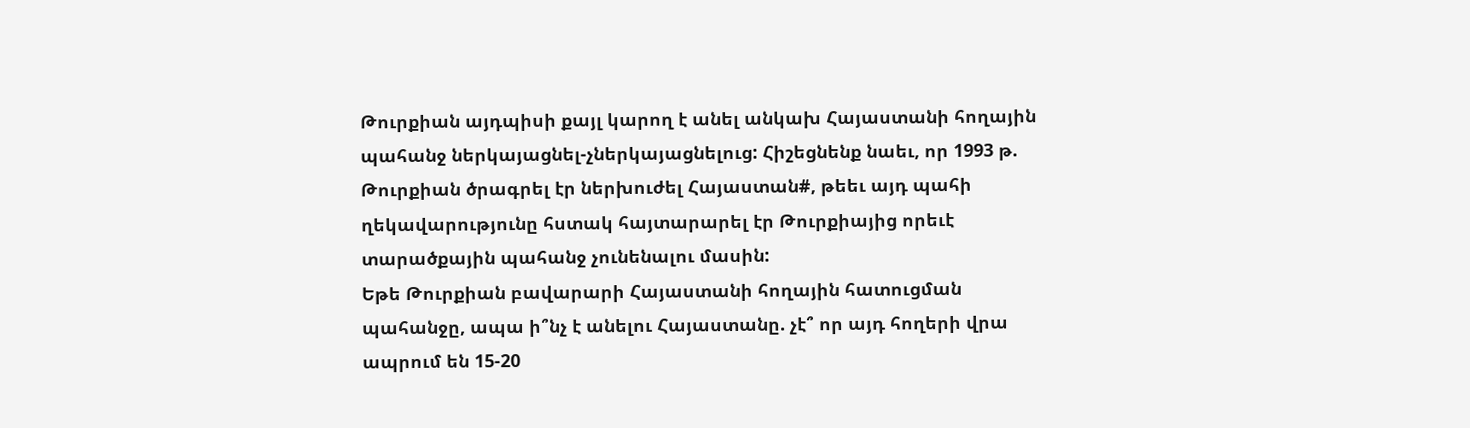Թուրքիան այդպիսի քայլ կարող է անել անկախ Հայաստանի հողային պահանջ ներկայացնել-չներկայացնելուց: Հիշեցնենք նաեւ, որ 1993 թ. Թուրքիան ծրագրել էր ներխուժել Հայաստան#, թեեւ այդ պահի ղեկավարությունը հստակ հայտարարել էր Թուրքիայից որեւէ տարածքային պահանջ չունենալու մասին:
Եթե Թուրքիան բավարարի Հայաստանի հողային հատուցման պահանջը, ապա ի՞նչ է անելու Հայաստանը. չէ՞ որ այդ հողերի վրա ապրում են 15-20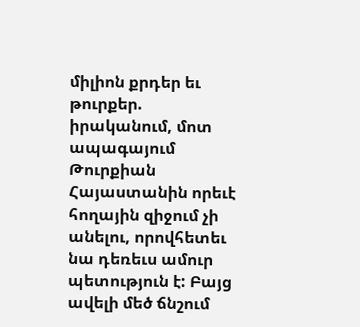միլիոն քրդեր եւ թուրքեր. իրականում, մոտ ապագայում Թուրքիան Հայաստանին որեւէ հողային զիջում չի անելու, որովհետեւ նա դեռեւս ամուր պետություն է: Բայց ավելի մեծ ճնշում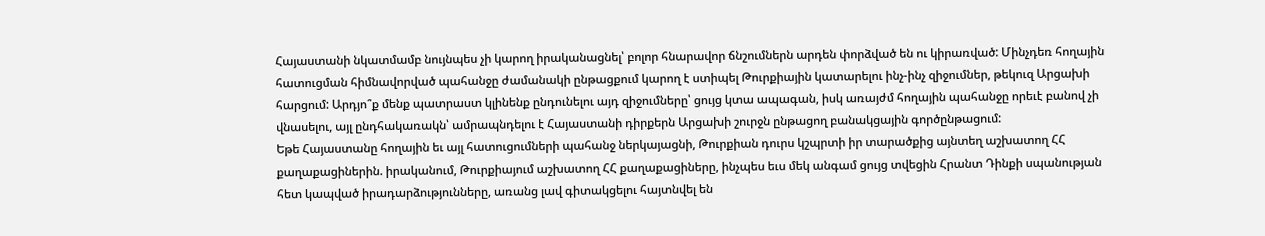Հայաստանի նկատմամբ նույնպես չի կարող իրականացնել՝ բոլոր հնարավոր ճնշումներն արդեն փորձված են ու կիրառված: Մինչդեռ հողային հատուցման հիմնավորված պահանջը ժամանակի ընթացքում կարող է ստիպել Թուրքիային կատարելու ինչ-ինչ զիջումներ, թեկուզ Արցախի հարցում: Արդյո՞ք մենք պատրաստ կլինենք ընդունելու այդ զիջումները՝ ցույց կտա ապագան, իսկ առայժմ հողային պահանջը որեւէ բանով չի վնասելու, այլ ընդհակառակն՝ ամրապնդելու է Հայաստանի դիրքերն Արցախի շուրջն ընթացող բանակցային գործընթացում:
Եթե Հայաստանը հողային եւ այլ հատուցումների պահանջ ներկայացնի, Թուրքիան դուրս կշպրտի իր տարածքից այնտեղ աշխատող ՀՀ քաղաքացիներին. իրականում, Թուրքիայում աշխատող ՀՀ քաղաքացիները, ինչպես եւս մեկ անգամ ցույց տվեցին Հրանտ Դինքի սպանության հետ կապված իրադարձությունները, առանց լավ գիտակցելու հայտնվել են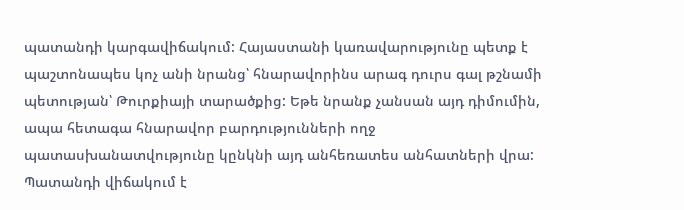պատանդի կարգավիճակում: Հայաստանի կառավարությունը պետք է պաշտոնապես կոչ անի նրանց՝ հնարավորինս արագ դուրս գալ թշնամի պետության՝ Թուրքիայի տարածքից: Եթե նրանք չանսան այդ դիմումին, ապա հետագա հնարավոր բարդությունների ողջ պատասխանատվությունը կընկնի այդ անհեռատես անհատների վրա: Պատանդի վիճակում է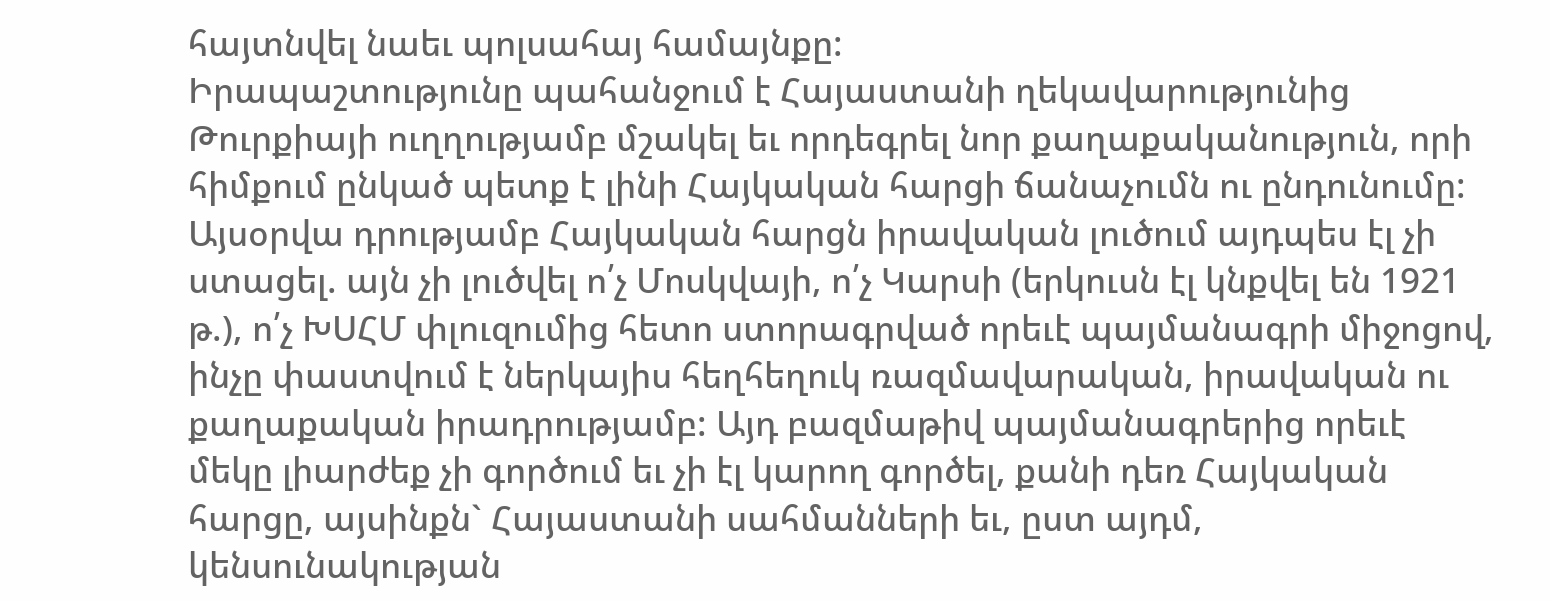հայտնվել նաեւ պոլսահայ համայնքը:
Իրապաշտությունը պահանջում է Հայաստանի ղեկավարությունից Թուրքիայի ուղղությամբ մշակել եւ որդեգրել նոր քաղաքականություն, որի հիմքում ընկած պետք է լինի Հայկական հարցի ճանաչումն ու ընդունումը: Այսօրվա դրությամբ Հայկական հարցն իրավական լուծում այդպես էլ չի ստացել. այն չի լուծվել ո՛չ Մոսկվայի, ո՛չ Կարսի (երկուսն էլ կնքվել են 1921 թ.), ո՛չ ԽՍՀՄ փլուզումից հետո ստորագրված որեւէ պայմանագրի միջոցով, ինչը փաստվում է ներկայիս հեղհեղուկ ռազմավարական, իրավական ու քաղաքական իրադրությամբ: Այդ բազմաթիվ պայմանագրերից որեւէ մեկը լիարժեք չի գործում եւ չի էլ կարող գործել, քանի դեռ Հայկական հարցը, այսինքն` Հայաստանի սահմանների եւ, ըստ այդմ, կենսունակության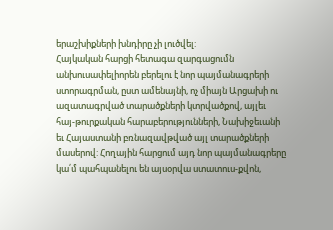երաշխիքների խնդիրը չի լուծվել:
Հայկական հարցի հետագա զարգացումն անխուսափելիորեն բերելու է նոր պայմանագրերի ստորագրման, ըստ ամենայնի, ոչ միայն Արցախի ու ազատագրված տարածքների կտրվածքով, այլեւ հայ-թուրքական հարաբերությունների, Նախիջեւանի եւ Հայաստանի բռնազավթված այլ տարածքների մասերով: Հողային հարցում այդ նոր պայմանագրերը կա՛մ պահպանելու են այսօրվա ստատուս-քվոն,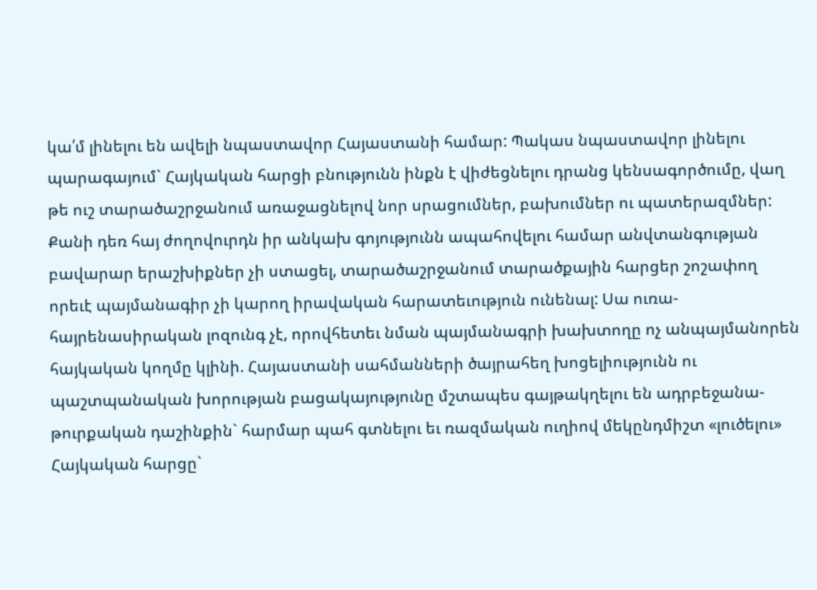կա՛մ լինելու են ավելի նպաստավոր Հայաստանի համար: Պակաս նպաստավոր լինելու պարագայում` Հայկական հարցի բնությունն ինքն է վիժեցնելու դրանց կենսագործումը, վաղ թե ուշ տարածաշրջանում առաջացնելով նոր սրացումներ, բախումներ ու պատերազմներ: Քանի դեռ հայ ժողովուրդն իր անկախ գոյությունն ապահովելու համար անվտանգության բավարար երաշխիքներ չի ստացել, տարածաշրջանում տարածքային հարցեր շոշափող որեւէ պայմանագիր չի կարող իրավական հարատեւություն ունենալ: Սա ուռա-հայրենասիրական լոզունգ չէ, որովհետեւ նման պայմանագրի խախտողը ոչ անպայմանորեն հայկական կողմը կլինի. Հայաստանի սահմանների ծայրահեղ խոցելիությունն ու պաշտպանական խորության բացակայությունը մշտապես գայթակղելու են ադրբեջանա-թուրքական դաշինքին` հարմար պահ գտնելու եւ ռազմական ուղիով մեկընդմիշտ «լուծելու» Հայկական հարցը`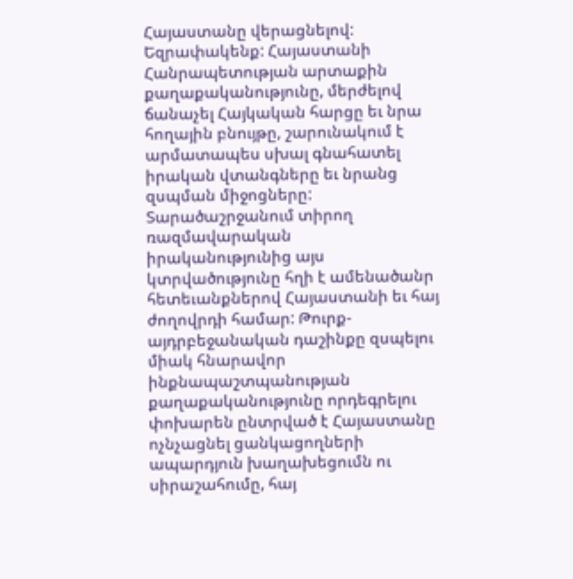Հայաստանը վերացնելով:
Եզրափակենք: Հայաստանի Հանրապետության արտաքին քաղաքականությունը, մերժելով ճանաչել Հայկական հարցը եւ նրա հողային բնույթը, շարունակում է արմատապես սխալ գնահատել իրական վտանգները եւ նրանց զսպման միջոցները: Տարածաշրջանում տիրող ռազմավարական իրականությունից այս կտրվածությունը հղի է ամենածանր հետեւանքներով Հայաստանի եւ հայ ժողովրդի համար: Թուրք-այդրբեջանական դաշինքը զսպելու միակ հնարավոր ինքնապաշտպանության քաղաքականությունը որդեգրելու փոխարեն ընտրված է Հայաստանը ոչնչացնել ցանկացողների ապարդյուն խաղախեցումն ու սիրաշահումը, հայ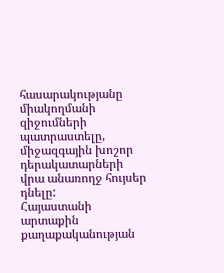հասարակությանը միակողմանի զիջումների պատրաստելը, միջազգային խոշոր դերակատարների վրա անառողջ հույսեր դնելը:
Հայաստանի արտաքին քաղաքականության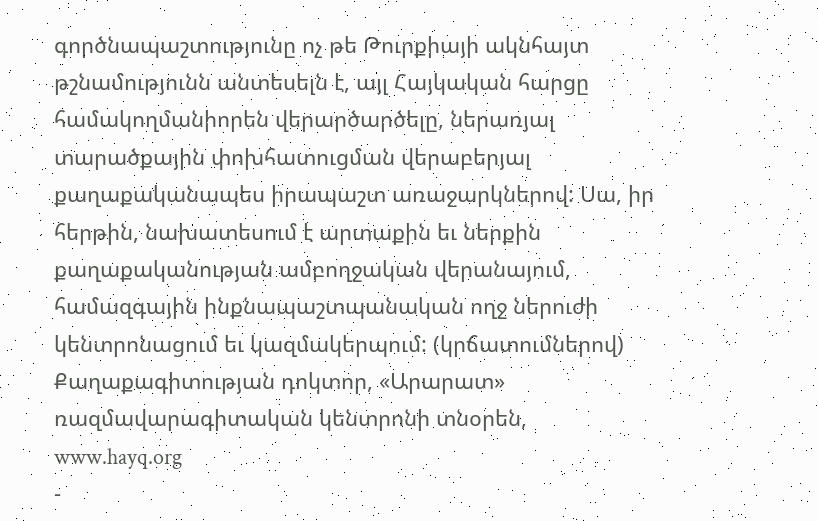գործնապաշտությունը ոչ թե Թուրքիայի ակնհայտ թշնամությունն անտեսելն է, այլ Հայկական հարցը համակողմանիորեն վերարծարծելը, ներառյալ տարածքային փոխհատուցման վերաբերյալ քաղաքականապես իրապաշտ առաջարկներով: Սա, իր հերթին, նախատեսում է արտաքին եւ ներքին քաղաքականության ամբողջական վերանայում, համազգային ինքնապաշտպանական ողջ ներուժի կենտրոնացում եւ կազմակերպում: (կրճատումներով) Քաղաքագիտության դոկտոր, «Արարատ» ռազմավարագիտական կենտրոնի տնօրեն, www.hayq.org
-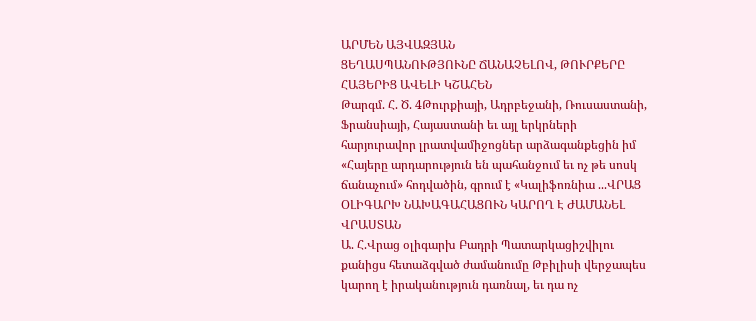ԱՐՄԵՆ ԱՅՎԱԶՅԱՆ
ՑԵՂԱՍՊԱՆՈՒԹՅՈՒՆԸ ՃԱՆԱՉԵԼՈՎ, ԹՈՒՐՔԵՐԸ ՀԱՅԵՐԻՑ ԱՎԵԼԻ ԿՇԱՀԵՆ
Թարգմ. Հ. Ծ. 4Թուրքիայի, Ադրբեջանի, Ռուսաստանի, Ֆրանսիայի, Հայաստանի եւ այլ երկրների հարյուրավոր լրատվամիջոցներ արձագանքեցին իմ «Հայերը արդարություն են պահանջում եւ ոչ թե սոսկ ճանաչում» հոդվածին, գրում է «Կալիֆոռնիա ...ՎՐԱՑ ՕԼԻԳԱՐԽ ՆԱԽԱԳԱՀԱՑՈՒՆ ԿԱՐՈՂ Է ԺԱՄԱՆԵԼ ՎՐԱՍՏԱՆ
Ա. Հ.Վրաց օլիգարխ Բադրի Պատարկացիշվիլու քանիցս հետաձգված ժամանումը Թբիլիսի վերջապես կարող է իրականություն դառնալ, եւ դա ոչ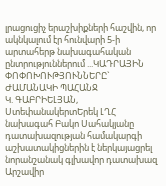լրացուցիչ երաշխիքների հաշվին, որ ակնկալում էր հունվարի 5-ի արտահերթ նախագահական ընտրություններում ...ԿԱԴՐԱՅԻՆ ՓՈՓՈԽՈՒԹՅՈՒՆՆԵՐԸ` ԺԱՄԱՆԱԿԻ ՊԱՀԱՆՋ
Կ. ԳԱԲՐԻԵԼՅԱՆ, ՍտեփանակերտԵրեկ ԼՂՀ նախագահ Բակո Սահակյանը դատախազության համակարգի աշխատակիցներին է ներկայացրել նորանշանակ գլխավոր դատախազ Արշավիր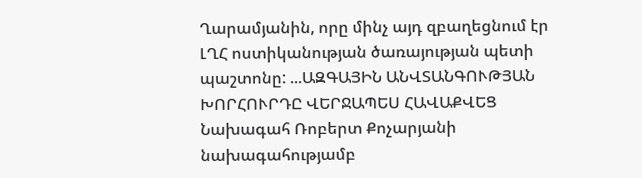Ղարամյանին, որը մինչ այդ զբաղեցնում էր ԼՂՀ ոստիկանության ծառայության պետի պաշտոնը: ...ԱԶԳԱՅԻՆ ԱՆՎՏԱՆԳՈՒԹՅԱՆ ԽՈՐՀՈՒՐԴԸ ՎԵՐՋԱՊԵՍ ՀԱՎԱՔՎԵՑ
Նախագահ Ռոբերտ Քոչարյանի նախագահությամբ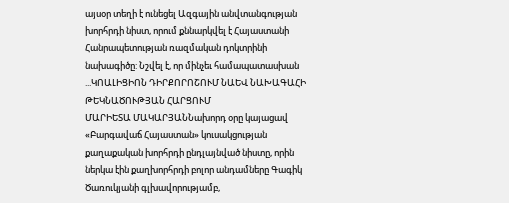այսօր տեղի է ունեցել Ազգային անվտանգության խորհրդի նիստ, որում քննարկվել է Հայաստանի Հանրապետության ռազմական դոկտրինի նախագիծը: Նշվել է, որ մինչեւ համապատասխան ...ԿՈԱԼԻՑԻՈՆ ԴԻՐՔՈՐՈՇՈՒՄ ՆԱԵՎ ՆԱԽԱԳԱՀԻ ԹԵԿՆԱԾՈՒԹՅԱՆ ՀԱՐՑՈՒՄ
ՄԱՐԻԵՏԱ ՄԱԿԱՐՅԱՆՆախորդ օրը կայացավ «Բարգավաճ Հայաստան» կուսակցության քաղաքական խորհրդի ընդլայնված նիստը, որին ներկա էին քաղխորհրդի բոլոր անդամները Գագիկ Ծառուկյանի գլխավորությամբ,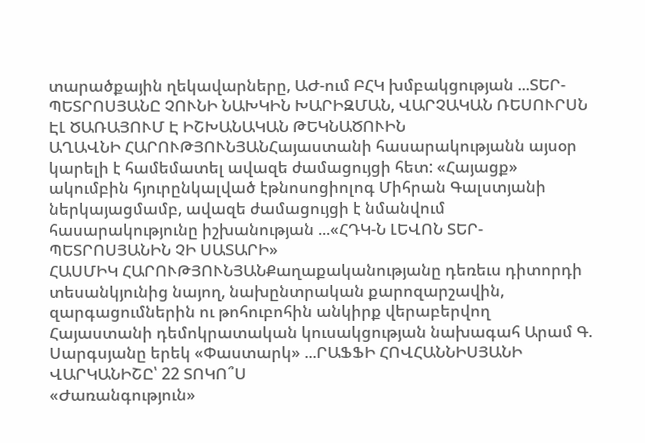տարածքային ղեկավարները, ԱԺ-ում ԲՀԿ խմբակցության ...ՏԵՐ-ՊԵՏՐՈՍՅԱՆԸ ՉՈՒՆԻ ՆԱԽԿԻՆ ԽԱՐԻԶՄԱՆ, ՎԱՐՉԱԿԱՆ ՌԵՍՈՒՐՍՆ ԷԼ ԾԱՌԱՅՈՒՄ Է ԻՇԽԱՆԱԿԱՆ ԹԵԿՆԱԾՈՒԻՆ
ԱՂԱՎՆԻ ՀԱՐՈՒԹՅՈՒՆՅԱՆՀայաստանի հասարակությանն այսօր կարելի է համեմատել ավազե ժամացույցի հետ: «Հայացք» ակումբին հյուրընկալված էթնոսոցիոլոգ Միհրան Գալստյանի ներկայացմամբ, ավազե ժամացույցի է նմանվում հասարակությունը իշխանության ...«ՀԴԿ-Ն ԼԵՎՈՆ ՏԵՐ-ՊԵՏՐՈՍՅԱՆԻՆ ՉԻ ՍԱՏԱՐԻ»
ՀԱՍՄԻԿ ՀԱՐՈՒԹՅՈՒՆՅԱՆՔաղաքականությանը դեռեւս դիտորդի տեսանկյունից նայող, նախընտրական քարոզարշավին, զարգացումներին ու թոհուբոհին անկիրք վերաբերվող Հայաստանի դեմոկրատական կուսակցության նախագահ Արամ Գ. Սարգսյանը երեկ «Փաստարկ» ...ՐԱՖՖԻ ՀՈՎՀԱՆՆԻՍՅԱՆԻ ՎԱՐԿԱՆԻՇԸ՝ 22 ՏՈԿՈ՞Ս
«Ժառանգություն»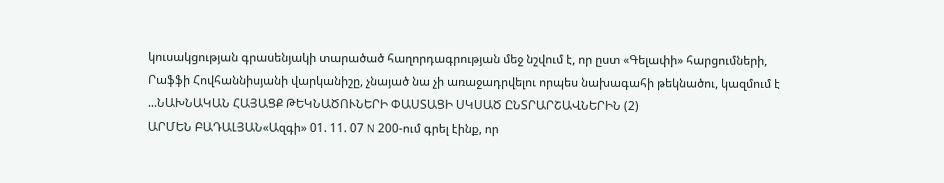կուսակցության գրասենյակի տարածած հաղորդագրության մեջ նշվում է, որ ըստ «Գելափի» հարցումների, Րաֆֆի Հովհաննիսյանի վարկանիշը, չնայած նա չի առաջադրվելու որպես նախագահի թեկնածու, կազմում է ...ՆԱԽՆԱԿԱՆ ՀԱՅԱՑՔ ԹԵԿՆԱԾՈՒՆԵՐԻ ՓԱՍՏԱՑԻ ՍԿՍԱԾ ԸՆՏՐԱՐՇԱՎՆԵՐԻՆ (2)
ԱՐՄԵՆ ԲԱԴԱԼՅԱՆ«Ազգի» 01. 11. 07 N 200-ում գրել էինք, որ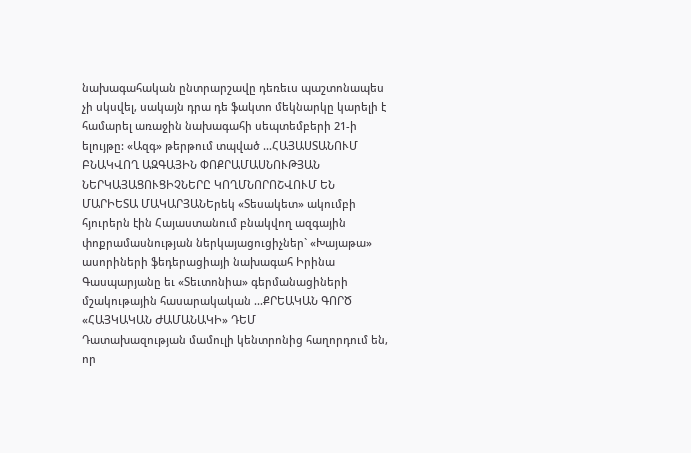նախագահական ընտրարշավը դեռեւս պաշտոնապես չի սկսվել, սակայն դրա դե ֆակտո մեկնարկը կարելի է համարել առաջին նախագահի սեպտեմբերի 21-ի ելույթը: «Ազգ» թերթում տպված ...ՀԱՅԱՍՏԱՆՈՒՄ ԲՆԱԿՎՈՂ ԱԶԳԱՅԻՆ ՓՈՔՐԱՄԱՍՆՈՒԹՅԱՆ ՆԵՐԿԱՅԱՑՈՒՑԻՉՆԵՐԸ ԿՈՂՄՆՈՐՈՇՎՈՒՄ ԵՆ
ՄԱՐԻԵՏԱ ՄԱԿԱՐՅԱՆԵրեկ «Տեսակետ» ակումբի հյուրերն էին Հայաստանում բնակվող ազգային փոքրամասնության ներկայացուցիչներ` «Խայաթա» ասորիների ֆեդերացիայի նախագահ Իրինա Գասպարյանը եւ «Տեւտոնիա» գերմանացիների մշակութային հասարակական ...ՔՐԵԱԿԱՆ ԳՈՐԾ «ՀԱՅԿԱԿԱՆ ԺԱՄԱՆԱԿԻ» ԴԵՄ
Դատախազության մամուլի կենտրոնից հաղորդում են, որ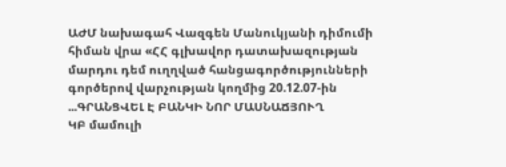ԱԺՄ նախագահ Վազգեն Մանուկյանի դիմումի հիման վրա «ՀՀ գլխավոր դատախազության մարդու դեմ ուղղված հանցագործությունների գործերով վարչության կողմից 20.12.07-ին ...ԳՐԱՆՑՎԵԼ Է ԲԱՆԿԻ ՆՈՐ ՄԱՍՆԱՃՅՈՒՂ
ԿԲ մամուլի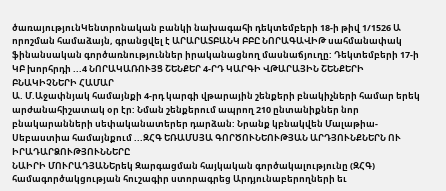ծառայությունԿենտրոնական բանկի նախագահի դեկտեմբերի 18-ի թիվ 1/1526 Ա որոշման համաձայն, գրանցվել է ԱՐԱՐԱՏԲԱՆԿ ԲԲԸ ՆՈՐԱԳԱՎԻԹ սահմանափակ ֆինանսական գործառնություններ իրականացնող մասնաճյուղը: Դեկտեմբերի 17-ի ԿԲ խորհրդի ...4 ՆՈՐԱԿԱՌՈՒՅՑ ՇԵՆՔԵՐ 4-ՐԴ ԿԱՐԳԻ ՎԹԱՐԱՅԻՆ ՇԵՆՔԵՐԻ ԲՆԱԿԻՉՆԵՐԻ ՀԱՄԱՐ
Ա. Մ.Աջափնյակ համայնքի 4-րդ կարգի վթարային շենքերի բնակիչների համար երեկ արժանահիշատակ օր էր: Նման շենքերում ապրող 210 ընտանիքներ նոր բնակարանների սեփականատերեր դարձան: Նրանք կբնակվեն Մալաթիա-Սեբաստիա համայնքում ...ԶՀԳ ԵՌԱՄՍՅԱ ԳՈՐԾՈՒՆԵՈՒԹՅԱՆ ԱՐԴՅՈՒՆՔՆԵՐՆ ՈՒ ԻՐԱԴԱՐՁՈՒԹՅՈՒՆՆԵՐԸ
ՆԱԻՐԻ ՄՈՒՐԱԴՅԱՆԵրեկ Զարգացման հայկական գործակալությունը (ԶՀԳ) համագործակցության հուշագիր ստորագրեց Արդյունաբերողների եւ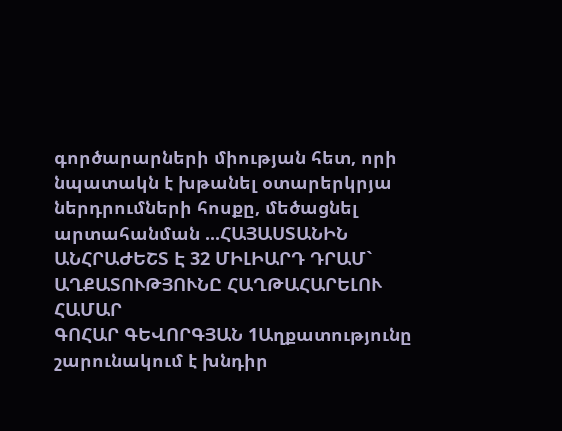գործարարների միության հետ, որի նպատակն է խթանել օտարերկրյա ներդրումների հոսքը, մեծացնել արտահանման ...ՀԱՅԱՍՏԱՆԻՆ ԱՆՀՐԱԺԵՇՏ Է 32 ՄԻԼԻԱՐԴ ԴՐԱՄ` ԱՂՔԱՏՈՒԹՅՈՒՆԸ ՀԱՂԹԱՀԱՐԵԼՈՒ ՀԱՄԱՐ
ԳՈՀԱՐ ԳԵՎՈՐԳՅԱՆ 1Աղքատությունը շարունակում է խնդիր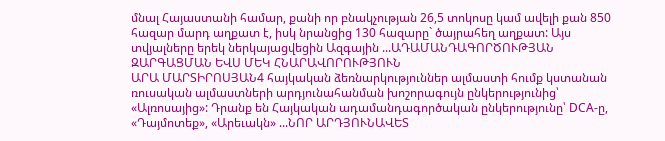մնալ Հայաստանի համար, քանի որ բնակչության 26,5 տոկոսը կամ ավելի քան 850 հազար մարդ աղքատ է, իսկ նրանցից 130 հազարը` ծայրահեղ աղքատ: Այս տվյալները երեկ ներկայացվեցին Ազգային ...ԱԴԱՄԱՆԴԱԳՈՐԾՈՒԹՅԱՆ ԶԱՐԳԱՑՄԱՆ ԵՎՍ ՄԵԿ ՀՆԱՐԱՎՈՐՈՒԹՅՈՒՆ
ԱՐԱ ՄԱՐՏԻՐՈՍՅԱՆ4 հայկական ձեռնարկություններ ալմաստի հումք կստանան ռուսական ալմաստների արդյունահանման խոշորագույն ընկերությունից՝ «Ալռոսայից»: Դրանք են Հայկական ադամանդագործական ընկերությունը՝ DCA-ը, «Դայմոտեք», «Արեւակն» ...ՆՈՐ ԱՐԴՅՈՒՆԱՎԵՏ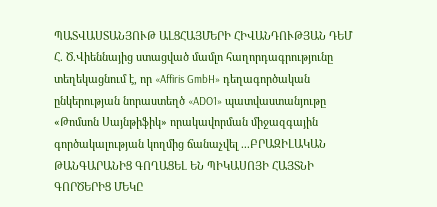ՊԱՏՎԱՍՏԱՆՅՈՒԹ ԱԼՑՀԱՅՄԵՐԻ ՀԻՎԱՆԴՈՒԹՅԱՆ ԴԵՄ
Հ. Ծ.Վիեննայից ստացված մամլո հաղորդագրությունը տեղեկացնում է, որ «Affiris GmbH» դեղագործական ընկերության նորաստեղծ «ADO1» պատվաստանյութը «Թոմսոն Սայնթիֆիկ» որակավորման միջազգային գործակալության կողմից ճանաչվել ...ԲՐԱԶԻԼԱԿԱՆ ԹԱՆԳԱՐԱՆԻՑ ԳՈՂԱՑԵԼ ԵՆ ՊԻԿԱՍՈՅԻ ՀԱՅՏՆԻ ԳՈՐԾԵՐԻՑ ՄԵԿԸ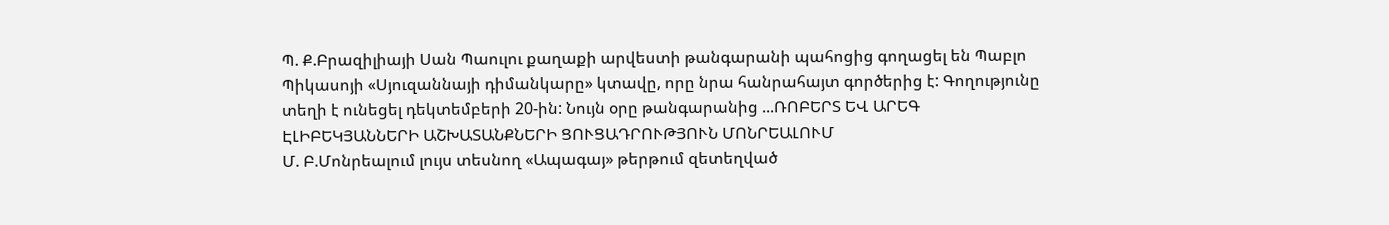Պ. Ք.Բրազիլիայի Սան Պաուլու քաղաքի արվեստի թանգարանի պահոցից գողացել են Պաբլո Պիկասոյի «Սյուզաննայի դիմանկարը» կտավը, որը նրա հանրահայտ գործերից է: Գողությունը տեղի է ունեցել դեկտեմբերի 20-ին: Նույն օրը թանգարանից ...ՌՈԲԵՐՏ ԵՎ ԱՐԵԳ ԷԼԻԲԵԿՅԱՆՆԵՐԻ ԱՇԽԱՏԱՆՔՆԵՐԻ ՑՈՒՑԱԴՐՈՒԹՅՈՒՆ ՄՈՆՐԵԱԼՈՒՄ
Մ. Բ.Մոնրեալում լույս տեսնող «Ապագայ» թերթում զետեղված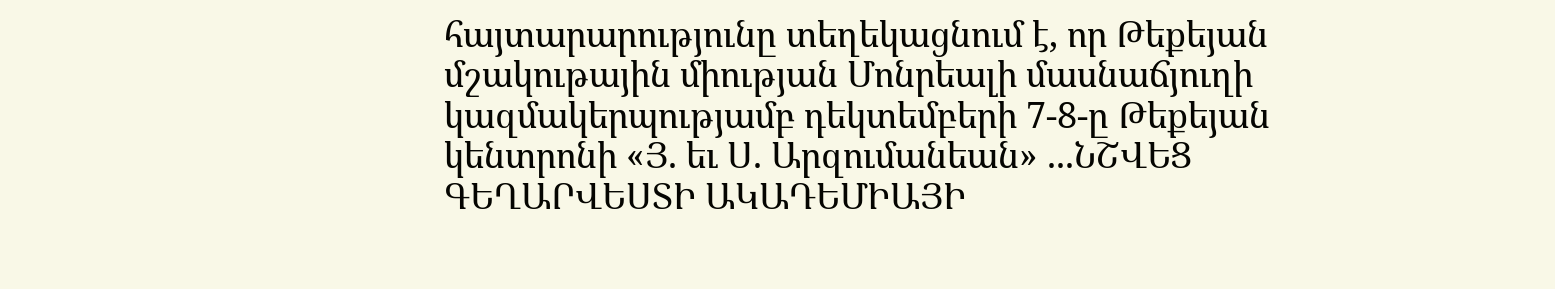հայտարարությունը տեղեկացնում է, որ Թեքեյան մշակութային միության Մոնրեալի մասնաճյուղի կազմակերպությամբ դեկտեմբերի 7-8-ը Թեքեյան կենտրոնի «Յ. եւ Ս. Արզումանեան» ...ՆՇՎԵՑ ԳԵՂԱՐՎԵՍՏԻ ԱԿԱԴԵՄԻԱՅԻ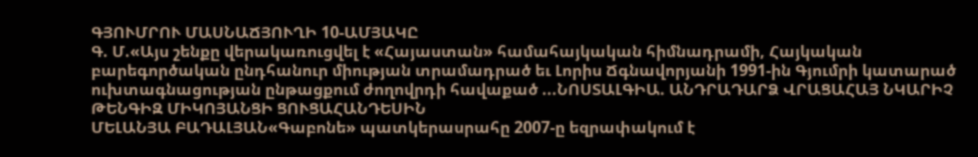ԳՅՈՒՄՐՈՒ ՄԱՍՆԱՃՅՈՒՂԻ 10-ԱՄՅԱԿԸ
Գ. Մ.«Այս շենքը վերակառուցվել է «Հայաստան» համահայկական հիմնադրամի, Հայկական բարեգործական ընդհանուր միության տրամադրած եւ Լորիս Ճգնավորյանի 1991-ին Գյումրի կատարած ուխտագնացության ընթացքում ժողովրդի հավաքած ...ՆՈՍՏԱԼԳԻԱ. ԱՆԴՐԱԴԱՐՁ ՎՐԱՑԱՀԱՅ ՆԿԱՐԻՉ ԹԵՆԳԻԶ ՄԻԿՈՅԱՆՑԻ ՑՈՒՑԱՀԱՆԴԵՍԻՆ
ՄԵԼԱՆՅԱ ԲԱԴԱԼՅԱՆ«Գաբոնե» պատկերասրահը 2007-ը եզրափակում է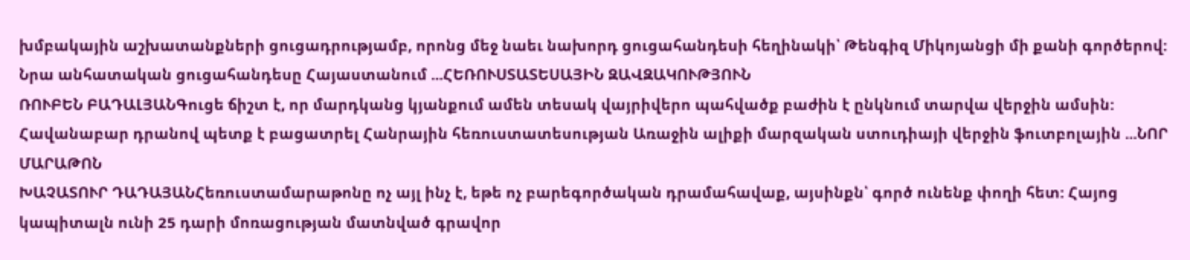խմբակային աշխատանքների ցուցադրությամբ, որոնց մեջ նաեւ նախորդ ցուցահանդեսի հեղինակի՝ Թենգիզ Միկոյանցի մի քանի գործերով: Նրա անհատական ցուցահանդեսը Հայաստանում ...ՀԵՌՈՒՍՏԱՏԵՍԱՅԻՆ ԶԱՎԶԱԿՈՒԹՅՈՒՆ
ՌՈՒԲԵՆ ԲԱԴԱԼՅԱՆԳուցե ճիշտ է, որ մարդկանց կյանքում ամեն տեսակ վայրիվերո պահվածք բաժին է ընկնում տարվա վերջին ամսին: Հավանաբար դրանով պետք է բացատրել Հանրային հեռուստատեսության Առաջին ալիքի մարզական ստուդիայի վերջին ֆուտբոլային ...ՆՈՐ ՄԱՐԱԹՈՆ
ԽԱՉԱՏՈՒՐ ԴԱԴԱՅԱՆՀեռուստամարաթոնը ոչ այլ ինչ է, եթե ոչ բարեգործական դրամահավաք, այսինքն՝ գործ ունենք փողի հետ: Հայոց կապիտալն ունի 25 դարի մոռացության մատնված գրավոր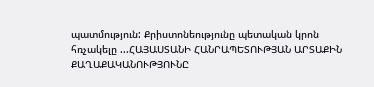պատմություն: Քրիստոնեությունը պետական կրոն հռչակելը ...ՀԱՅԱՍՏԱՆԻ ՀԱՆՐԱՊԵՏՈՒԹՅԱՆ ԱՐՏԱՔԻՆ ՔԱՂԱՔԱԿԱՆՈՒԹՅՈՒՆԸ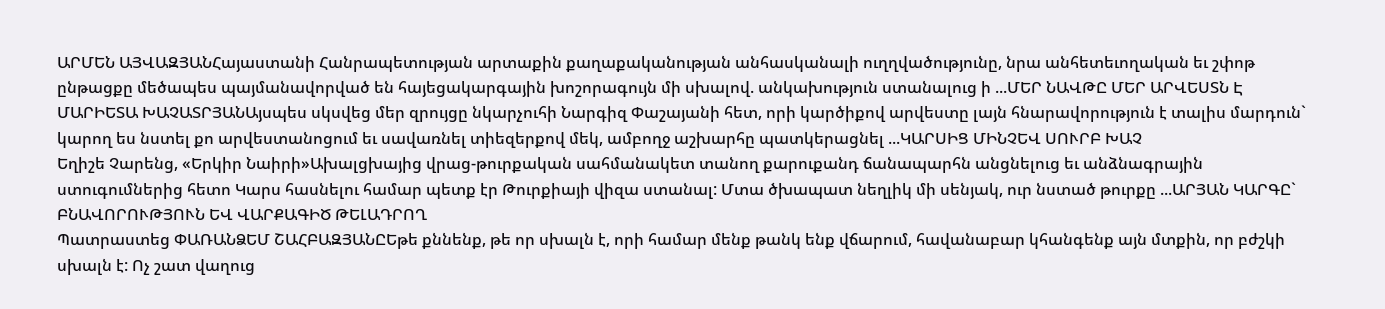ԱՐՄԵՆ ԱՅՎԱԶՅԱՆՀայաստանի Հանրապետության արտաքին քաղաքականության անհասկանալի ուղղվածությունը, նրա անհետեւողական եւ շփոթ ընթացքը մեծապես պայմանավորված են հայեցակարգային խոշորագույն մի սխալով. անկախություն ստանալուց ի ...ՄԵՐ ՆԱՎԹԸ ՄԵՐ ԱՐՎԵՍՏՆ Է
ՄԱՐԻԵՏԱ ԽԱՉԱՏՐՅԱՆԱյսպես սկսվեց մեր զրույցը նկարչուհի Նարգիզ Փաշայանի հետ, որի կարծիքով արվեստը լայն հնարավորություն է տալիս մարդուն` կարող ես նստել քո արվեստանոցում եւ սավառնել տիեզերքով մեկ, ամբողջ աշխարհը պատկերացնել ...ԿԱՐՍԻՑ ՄԻՆՉԵՎ ՍՈՒՐԲ ԽԱՉ
Եղիշե Չարենց, «Երկիր Նաիրի»Ախալցխայից վրաց-թուրքական սահմանակետ տանող քարուքանդ ճանապարհն անցնելուց եւ անձնագրային ստուգումներից հետո Կարս հասնելու համար պետք էր Թուրքիայի վիզա ստանալ: Մտա ծխապատ նեղլիկ մի սենյակ, ուր նստած թուրքը ...ԱՐՅԱՆ ԿԱՐԳԸ` ԲՆԱՎՈՐՈՒԹՅՈՒՆ ԵՎ ՎԱՐՔԱԳԻԾ ԹԵԼԱԴՐՈՂ
Պատրաստեց ՓԱՌԱՆՁԵՄ ՇԱՀԲԱԶՅԱՆԸԵթե քննենք, թե որ սխալն է, որի համար մենք թանկ ենք վճարում, հավանաբար կհանգենք այն մտքին, որ բժշկի սխալն է: Ոչ շատ վաղուց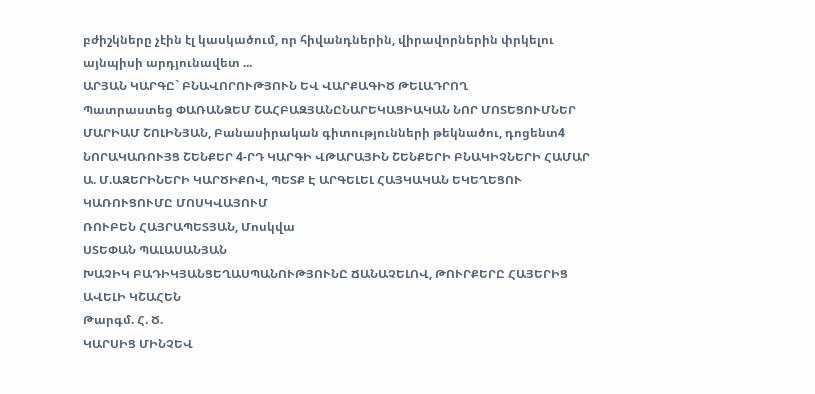բժիշկները չէին էլ կասկածում, որ հիվանդներին, վիրավորներին փրկելու այնպիսի արդյունավետ ...
ԱՐՅԱՆ ԿԱՐԳԸ` ԲՆԱՎՈՐՈՒԹՅՈՒՆ ԵՎ ՎԱՐՔԱԳԻԾ ԹԵԼԱԴՐՈՂ
Պատրաստեց ՓԱՌԱՆՁԵՄ ՇԱՀԲԱԶՅԱՆԸՆԱՐԵԿԱՑԻԱԿԱՆ ՆՈՐ ՄՈՏԵՑՈՒՄՆԵՐ
ՄԱՐԻԱՄ ՇՈԼԻՆՅԱՆ, Բանասիրական գիտությունների թեկնածու, դոցենտ4 ՆՈՐԱԿԱՌՈՒՅՑ ՇԵՆՔԵՐ 4-ՐԴ ԿԱՐԳԻ ՎԹԱՐԱՅԻՆ ՇԵՆՔԵՐԻ ԲՆԱԿԻՉՆԵՐԻ ՀԱՄԱՐ
Ա. Մ.ԱԶԵՐԻՆԵՐԻ ԿԱՐԾԻՔՈՎ, ՊԵՏՔ Է ԱՐԳԵԼԵԼ ՀԱՅԿԱԿԱՆ ԵԿԵՂԵՑՈՒ ԿԱՌՈՒՑՈՒՄԸ ՄՈՍԿՎԱՅՈՒՄ
ՌՈՒԲԵՆ ՀԱՅՐԱՊԵՏՅԱՆ, Մոսկվա
ՍՏԵՓԱՆ ՊԱԼԱՍԱՆՅԱՆ
ԽԱՉԻԿ ԲԱԴԻԿՅԱՆՑԵՂԱՍՊԱՆՈՒԹՅՈՒՆԸ ՃԱՆԱՉԵԼՈՎ, ԹՈՒՐՔԵՐԸ ՀԱՅԵՐԻՑ ԱՎԵԼԻ ԿՇԱՀԵՆ
Թարգմ. Հ. Ծ.
ԿԱՐՍԻՑ ՄԻՆՉԵՎ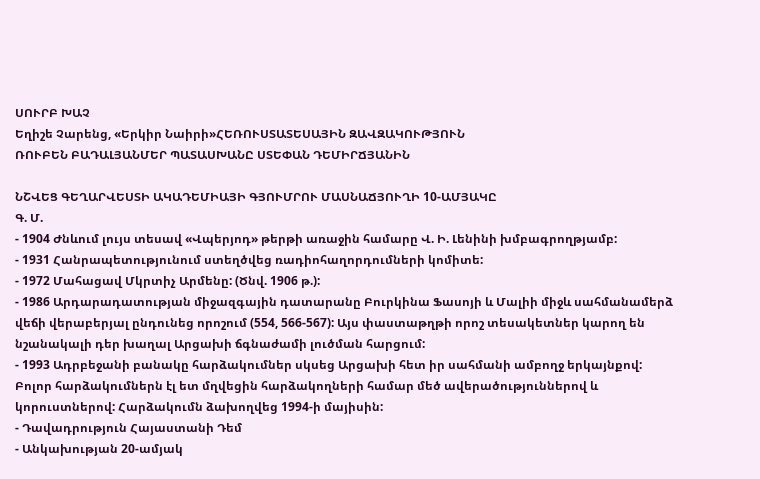ՍՈՒՐԲ ԽԱՉ
Եղիշե Չարենց, «Երկիր Նաիրի»ՀԵՌՈՒՍՏԱՏԵՍԱՅԻՆ ԶԱՎԶԱԿՈՒԹՅՈՒՆ
ՌՈՒԲԵՆ ԲԱԴԱԼՅԱՆՄԵՐ ՊԱՏԱՍԽԱՆԸ ՍՏԵՓԱՆ ԴԵՄԻՐՃՅԱՆԻՆ

ՆՇՎԵՑ ԳԵՂԱՐՎԵՍՏԻ ԱԿԱԴԵՄԻԱՅԻ ԳՅՈՒՄՐՈՒ ՄԱՍՆԱՃՅՈՒՂԻ 10-ԱՄՅԱԿԸ
Գ. Մ.
- 1904 Ժնևում լույս տեսավ «Վպերյոդ» թերթի առաջին համարը Վ. Ի. Լենինի խմբագրողթյամբ:
- 1931 Հանրապետությունում ստեղծվեց ռադիոհաղորդումների կոմիտե:
- 1972 Մահացավ Մկրտիչ Արմենը: (Ծնվ. 1906 թ.):
- 1986 Արդարադատության միջազգային դատարանը Բուրկինա Ֆասոյի և Մալիի միջև սահմանամերձ վեճի վերաբերյալ ընդունեց որոշում (554, 566-567): Այս փաստաթղթի որոշ տեսակետներ կարող են նշանակալի դեր խաղալ Արցախի ճգնաժամի լուծման հարցում:
- 1993 Ադրբեջանի բանակը հարձակումներ սկսեց Արցախի հետ իր սահմանի ամբողջ երկայնքով: Բոլոր հարձակումներն էլ ետ մղվեցին հարձակողների համար մեծ ավերածություններով և կորուստներով: Հարձակումն ձախողվեց 1994-ի մայիսին:
- Դավադրություն Հայաստանի Դեմ
- Անկախության 20-ամյակ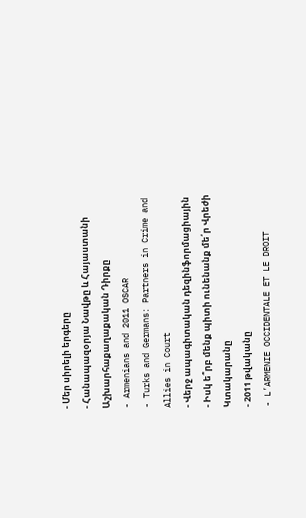- Մեր սիրելի երգերը
- Հանապազօրյա Նավթը և Հայաստանի Աշխարհաքաղաքական Դիրքը
- Armenians and 2011 OSCAR
- Turks and Germans: Partners in Crime and Allies in Court
- Վերջ ապագիտական դեզինֆորմացիային
- Իսկ ե՞րբ մենք պիտի ունենանք մե՛ր Վրեժի Կտակարանը
- 2011 թվականը
- L’ARMENIE OCCIDENTALE ET LE DROIT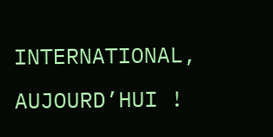INTERNATIONAL, AUJOURD’HUI !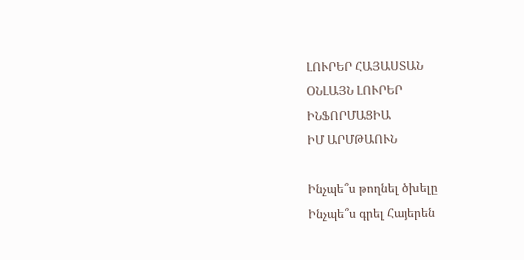ԼՈՒՐԵՐ ՀԱՅԱՍՏԱՆ
ՕՆԼԱՅՆ ԼՈՒՐԵՐ
ԻՆՖՈՐՄԱՑԻԱ
ԻՄ ԱՐՄԹԱՈՒՆ

Ինչպե՞ս թողնել ծխելը
Ինչպե՞ս գրել Հայերեն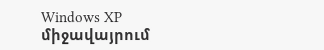Windows XP միջավայրում